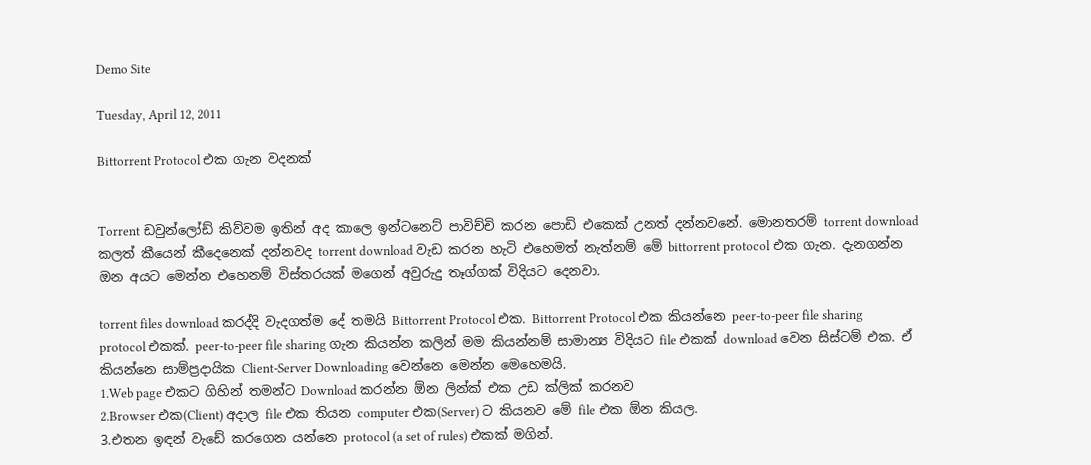Demo Site

Tuesday, April 12, 2011

Bittorrent Protocol එක ගැන වදනක්


Torrent ඩවුන්ලෝඩ් කිව්වම ඉතින් අද කාලෙ ඉන්ටනෙට් පාවිච්චි කරන පොඩි එකෙක් උනත් දන්නවනේ. මොනතරම් torrent download කලත් කීයෙන් කීදෙනෙක් දන්නවද torrent download වැඩ කරන හැටි එහෙමත් නැත්නම් මේ bittorrent protocol එක ගැන. දැනගන්න ඔන අයට මෙන්න එහෙනම් විස්තරයක් මගෙන් අවුරුදු තෑග්ගක් විදියට දෙනවා.

torrent files download කරද්දි වැදගත්ම දේ තමයි Bittorrent Protocol එක. Bittorrent Protocol එක කියන්නෙ peer-to-peer file sharing protocol එකක්. peer-to-peer file sharing ගැන කියන්න කලින් මම කියන්නම් සාමාන්‍ය විදියට file එකක් download වෙන සිස්ටම් එක. ඒ කියන්නෙ සාම්ප්‍රදායික Client-Server Downloading වෙන්නෙ මෙන්න මෙහෙමයි.
1.Web page එකට ගිහින් තමන්ට Download කරන්න ඕන ලින්ක් එක උඩ ක්ලික් කරනව
2.Browser එක(Client) අදාල file එක තියන computer එක(Server) ට කියනව මේ file එක ඕන කියල.
3.එතන ඉඳන් වැඩේ කරගෙන යන්නෙ protocol (a set of rules) එකක් මගින්.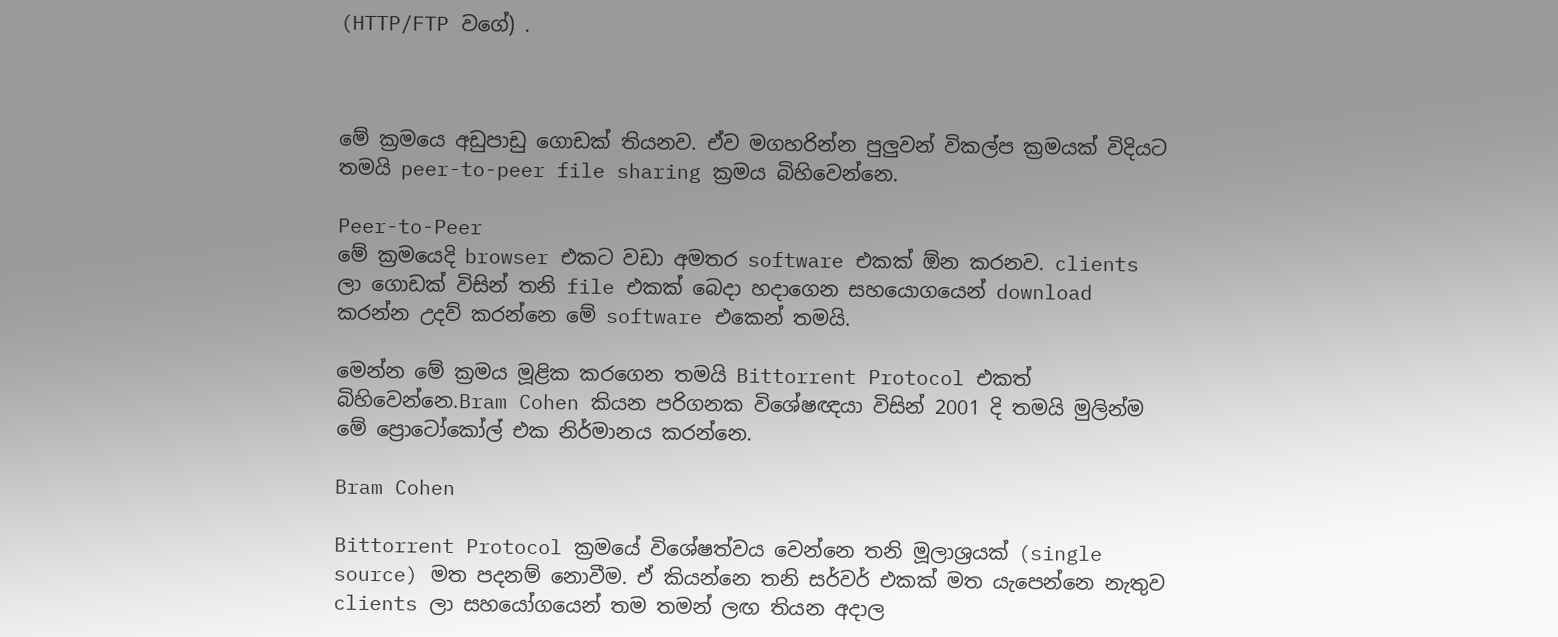(HTTP/FTP වගේ) .



මේ ක්‍රමයෙ අඩුපාඩු ගොඩක් තියනව. ඒව මගහරින්න පුලුවන් විකල්ප ක්‍රමයක් විදියට තමයි peer-to-peer file sharing ක්‍රමය බිහිවෙන්නෙ.

Peer-to-Peer
මේ ක්‍රමයෙදි browser එකට වඩා අමතර software එකක් ඕන කරනව. clients ලා ගොඩක් විසින් තනි file එකක් බෙදා හදාගෙන සහයොගයෙන් download කරන්න උදව් කරන්නෙ මේ software එකෙන් තමයි.

මෙන්න මේ ක්‍රමය මූළික කරගෙන තමයි Bittorrent Protocol එකත් බිහිවෙන්නෙ.Bram Cohen කියන පරිගනක විශේෂඥයා විසින් 2001 දි තමයි මුලින්ම මේ ප්‍රොටෝකෝල් එක නිර්මානය කරන්නෙ.

Bram Cohen

Bittorrent Protocol ක්‍රමයේ විශේෂත්වය වෙන්නෙ තනි මූලාශ්‍රයක් (single source) මත පදනම් නොවීම. ඒ කියන්නෙ තනි සර්වර් එකක් මත යැපෙන්නෙ නැතුව clients ලා සහයෝගයෙන් තම තමන් ලඟ තියන අදාල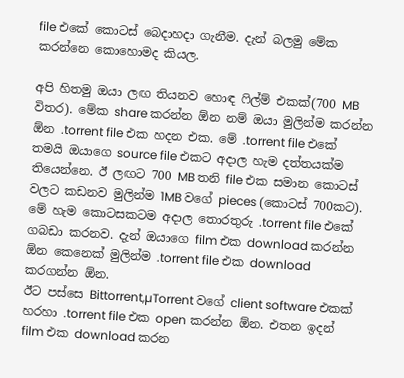file එකේ කොටස් බෙදාහදා ගැනීම. දැන් බලමු මේක කරන්නෙ කොහොමද කියල.

අපි හිතමු ඔයා ලඟ තියනව හොඳ ෆිල්ම් එකක්(700 MB විතර). මේක share කරන්න ඕන නම් ඔයා මුලින්ම කරන්න ඕන .torrent file එක හදන එක. මේ .torrent file එකේ තමයි ඔයාගෙ source file එකට අදාල හැම දත්තයක්ම තියෙන්නෙ. ඊ ලඟට 700 MB තනි file එක සමාන කොටස් වලට කඩනව මුලින්ම 1MB වගේ pieces (කොටස් 700කට). මේ හැම කොටසකටම අදාල තොරතුරු .torrent file එකේ ගබඩා කරනව. දැන් ඔයාගෙ film එක download කරන්න ඕන කෙනෙක් මුලින්ම .torrent file එක download කරගන්න ඕන.
ඊට පස්සෙ Bittorrent,µTorrent වගේ client software එකක් හරහා .torrent file එක open කරන්න ඕන. එතන ඉදන් film එක download කරන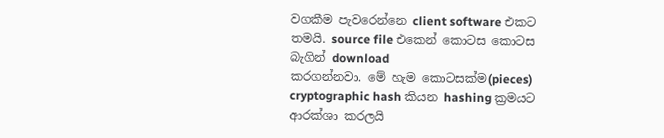වගකීම පැවරෙන්නෙ client software එකට තමයි. source file එකෙන් කොටස කොටස බැගින් download
කරගන්නවා. මේ හැම කොටසක්ම(pieces) cryptographic hash කියන hashing ක්‍රමයට ආරක්ශා කරලයි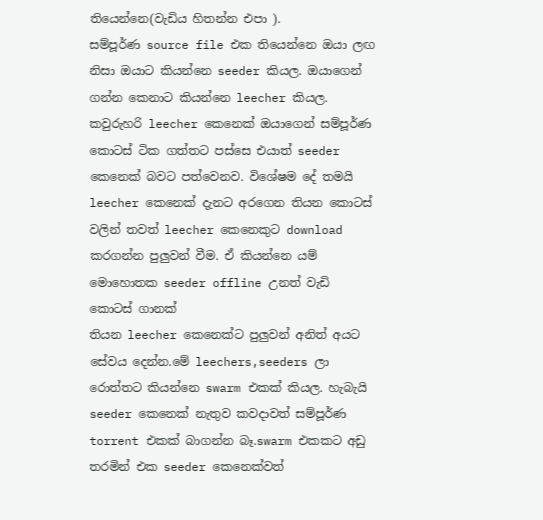තියෙන්නෙ(වැඩිය හිතන්න එපා ).
සම්පූර්ණ source file එක තියෙන්නෙ ඔයා ලඟ නිසා ඔයාට කියන්නෙ seeder කියල. ඔයාගෙන් ගන්න කෙනාට කියන්නෙ leecher කියල. කවුරුහරි leecher කෙනෙක් ඔයාගෙන් සම්පූර්ණ කොටස් ටික ගත්තට පස්සෙ එයාත් seeder කෙනෙක් බවට පත්වෙනව. විශේෂම දේ තමයි leecher කෙනෙක් දැනට අරගෙන තියන කොටස් වලින් තවත් leecher කෙනෙකුට download කරගන්න පුලුවන් වීම. ඒ කියන්නෙ යම් මොහොතක seeder offline උනත් වැඩි කොටස් ගානක්
තියන leecher කෙනෙක්ට පුලුවන් අනිත් අයට සේවය දෙන්න.මේ leechers,seeders ලා රොත්තට කියන්නෙ swarm එකක් කියල. හැබැයි seeder කෙනෙක් නැතුව කවදාවත් සම්පූර්ණ torrent එකක් බාගන්න බෑ.swarm එකකට අඩු තරමින් එක seeder කෙනෙක්වත්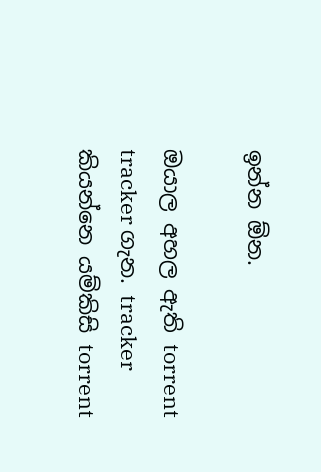ඉන්න ඕන.

ඔයාල අහල ඇති torrent tracker ගැන. tracker කියන්නෙ යම්කිසි torrent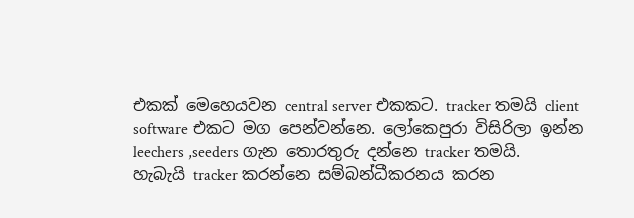එකක් මෙහෙයවන central server එකකට. tracker තමයි client software එකට මග පෙන්වන්නෙ. ලෝකෙපුරා විසිරිලා ඉන්න leechers ,seeders ගැන තොරතුරු දන්නෙ tracker තමයි.
හැබැයි tracker කරන්නෙ සම්බන්ධීකරනය කරන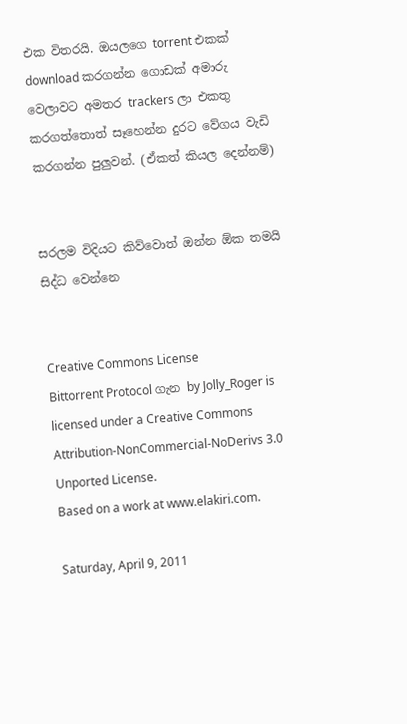එක විතරයි. ඔයලගෙ torrent එකක් download කරගන්න ගොඩක් අමාරු වෙලාවට අමතර trackers ලා එකතු කරගත්තොත් සෑහෙන්න දුරට වේගය වැඩි කරගන්න පුලුවන්. (ඒකත් කියල දෙන්නම්)


සරලම විදියට කිව්වොත් ඔන්න ඕක තමයි සිද්ධ වෙන්නෙ


Creative Commons License
Bittorrent Protocol ගැන by Jolly_Roger is licensed under a Creative Commons Attribution-NonCommercial-NoDerivs 3.0 Unported License.
Based on a work at www.elakiri.com.

Saturday, April 9, 2011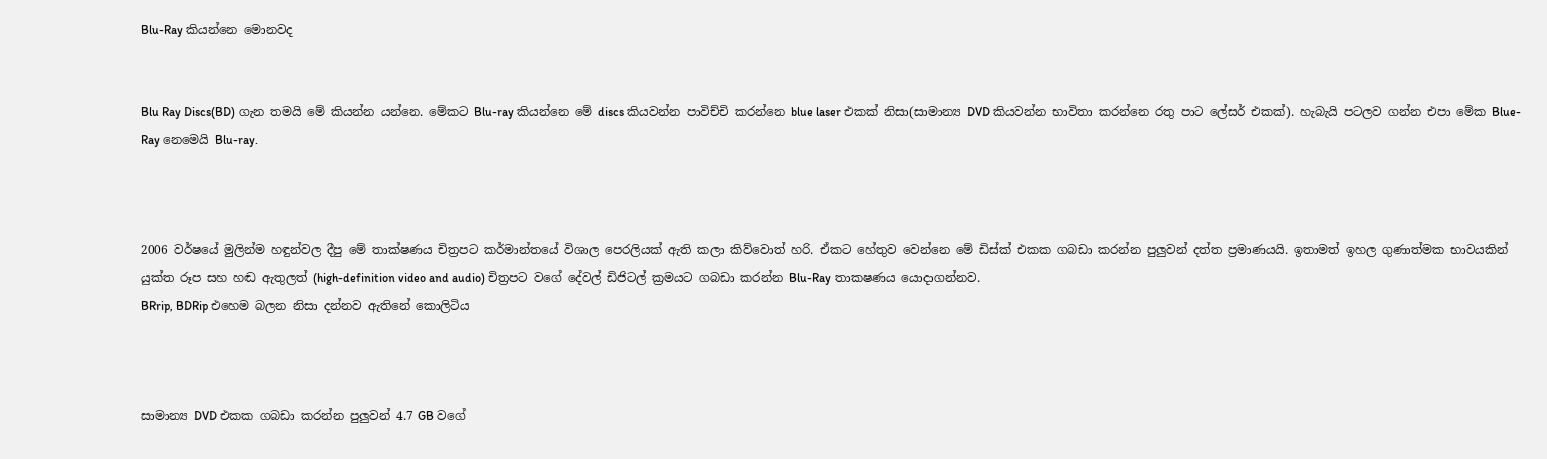Blu-Ray කියන්නෙ මොනවද


Blu Ray Discs(BD) ගැන තමයි මේ කියන්න යන්නෙ. මේකට Blu-ray කියන්නෙ මේ discs කියවන්න පාවිච්චි කරන්නෙ blue laser එකක් නිසා(සාමාන්‍ය DVD කියවන්න භාවිතා කරන්නෙ රතු පාට ලේසර් එකක්). හැබැයි පටලව ගන්න එපා මේක Blue-Ray නෙමෙයි Blu-ray.



2006 වර්ෂයේ මුලින්ම හඳුන්වල දීපු මේ තාක්ෂණය චිත්‍රපට කර්මාන්තයේ විශාල පෙරලියක් ඇති කලා කිව්වොත් හරි. ඒකට හේතුව වෙන්නෙ මේ ඩිස්ක් එකක ගබඩා කරන්න පුලුවන් දත්ත ප්‍රමාණයයි. ඉතාමත් ඉහල ගුණාත්මක භාවයකින් යුක්ත රූප සහ හඬ ඇතුලත් (high-definition video and audio) චිත්‍රපට වගේ දේවල් ඩිජිටල් ක්‍රමයට ගබඩා කරන්න Blu-Ray තාකෂණය යොදාගන්නව.
BRrip, BDRip එහෙම බලන නිසා දන්නව ඇතිනේ කොලිටිය



සාමාන්‍ය DVD එකක ගබඩා කරන්න පුලුවන් 4.7 GB වගේ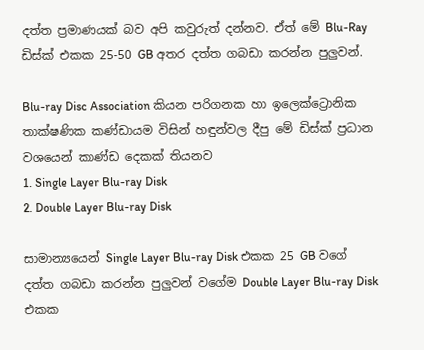දත්ත ප්‍රමාණයක් බව අපි කවුරුත් දන්නව. ඒත් මේ Blu-Ray ඩිස්ක් එකක 25-50 GB අතර දත්ත ගබඩා කරන්න පුලුවන්.

Blu-ray Disc Association කියන පරිගනක හා ඉලෙක්ට්‍රොනික තාක්ෂණික කණ්ඩායම විසින් හඳුන්වල දීපු මේ ඩිස්ක් ප්‍රධාන වශයෙන් කාණ්ඩ දෙකක් තියනව
1. Single Layer Blu-ray Disk
2. Double Layer Blu-ray Disk

සාමාන්‍යයෙන් Single Layer Blu-ray Disk එකක 25 GB වගේ දත්ත ගබඩා කරන්න පුලුවන් වගේම Double Layer Blu-ray Disk
එකක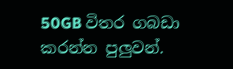50GB විතර ගබඩා කරන්න පුලුවන්.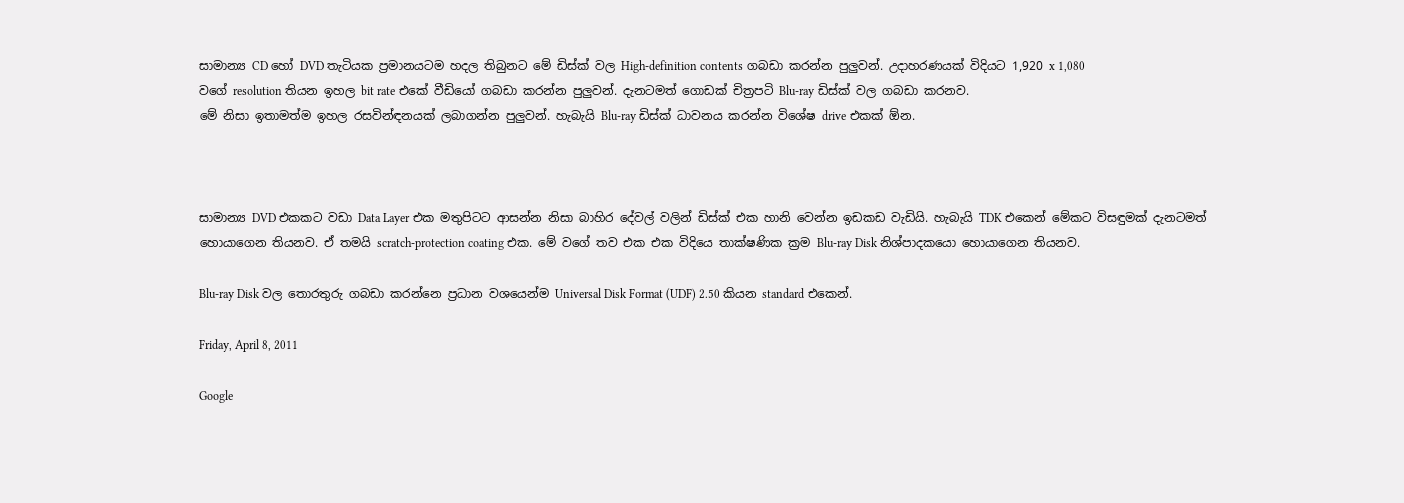සාමාන්‍ය CD හෝ DVD තැටියක ප්‍රමානයටම හදල තිබුනට මේ ඩිස්ක් වල High-definition contents ගබඩා කරන්න පුලුවන්. උදාහරණයක් විදියට 1,920 x 1,080
වගේ resolution තියන ඉහල bit rate එකේ වීඩියෝ ගබඩා කරන්න පුලුවන්. දැනටමත් ගොඩක් චිත්‍රපටි Blu-ray ඩිස්ක් වල ගබඩා කරනව.
මේ නිසා ඉතාමත්ම ඉහල රසවින්ඳනයක් ලබාගන්න පුලුවන්. හැබැයි Blu-ray ඩිස්ක් ධාවනය කරන්න විශේෂ drive එකක් ඕන.



සාමාන්‍ය DVD එකකට වඩා Data Layer එක මතුපිටට ආසන්න නිසා බාහිර දේවල් වලින් ඩිස්ක් එක හානි වෙන්න ඉඩකඩ වැඩියි. හැබැයි TDK එකෙන් මේකට විසඳුමක් දැනටමත්
හොයාගෙන තියනව. ඒ තමයි scratch-protection coating එක. මේ වගේ තව එක එක විදියෙ තාක්ෂණික ක්‍රම Blu-ray Disk නිශ්පාදකයො හොයාගෙන තියනව.

Blu-ray Disk වල තොරතුරු ගබඩා කරන්නෙ ප්‍රධාන වශයෙන්ම Universal Disk Format (UDF) 2.50 කියන standard එකෙන්.

Friday, April 8, 2011

Google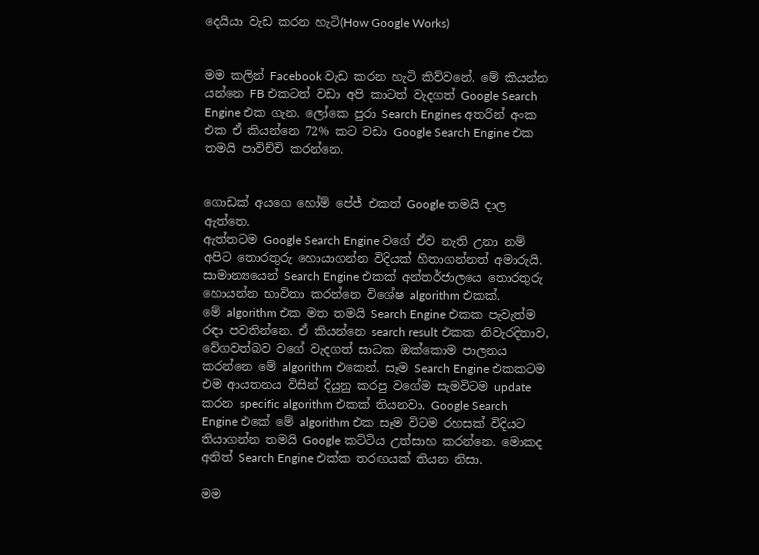දෙයියා වැඩ කරන හැටි(How Google Works)


මම කලින් Facebook වැඩ කරන හැටි කිව්වනේ. මේ කියන්න යන්නෙ FB එකටත් වඩා අපි කාටත් වැදගත් Google Search Engine එක ගැන. ලෝකෙ පුරා Search Engines අතරින් අංක එක ඒ කියන්නෙ 72% කට වඩා Google Search Engine එක තමයි පාවිච්චි කරන්නෙ.


ගොඩක් අයගෙ හෝම් පේජ් එකත් Google තමයි දාල ඇත්තෙ.
ඇත්තටම Google Search Engine වගේ ඒව නැති උනා නම් අපිට තොරතුරු හොයාගන්න විදියක් හිතාගන්නත් අමාරුයි.
සාමාන්‍යයෙන් Search Engine එකක් අන්තර්ජාලයෙ තොරතුරු හොයන්න භාවිතා කරන්නෙ විශේෂ algorithm එකක්.
මේ algorithm එක මත තමයි Search Engine එකක පැවැත්ම රඳා පවතින්නෙ. ඒ කියන්නෙ search result එකක නිවැරදිතාව, වේගවත්බව වගේ වැදගත් සාධක ඔක්කොම පාලනය කරන්නෙ මේ algorithm එකෙන්. සෑම Search Engine එකකටම එම ආයතනය විසින් දියුනු කරපු වගේම සැමවිටම update කරන specific algorithm එකක් තියනවා. Google Search Engine එකේ මේ algorithm එක සෑම විටම රහසක් විදියට තියාගන්න තමයි Google කට්ටිය උත්සාහ කරන්නෙ. මොකද අනිත් Search Engine එක්ක තරඟයක් තියන නිසා.

මම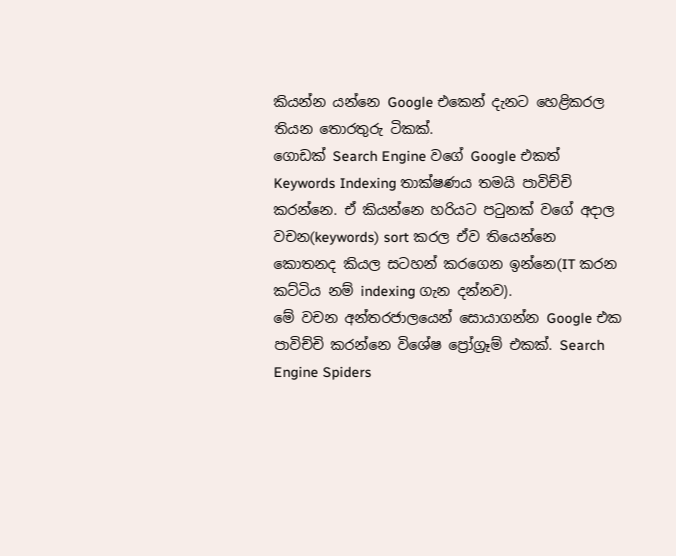කියන්න යන්නෙ Google එකෙන් දැනට හෙළිකරල තියන තොරතුරු ටිකක්.
ගොඩක් Search Engine වගේ Google එකත් Keywords Indexing තාක්ෂණය තමයි පාවිච්චි කරන්නෙ. ඒ කියන්නෙ හරියට පටුනක් වගේ අදාල වචන(keywords) sort කරල ඒව තියෙන්නෙ කොතනද කියල සටහන් කරගෙන ඉන්නෙ(IT කරන කට්ටිය නම් indexing ගැන දන්නව).
මේ වචන අන්තරජාලයෙන් සොයාගන්න Google එක පාවිච්චි කරන්නෙ විශේෂ ප්‍රෝග්‍රෑම් එකක්. Search Engine Spiders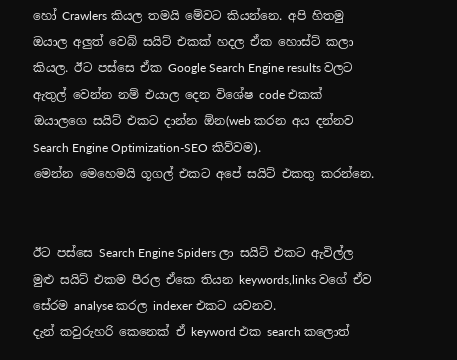හෝ Crawlers කියල තමයි මේවට කියන්නෙ. අපි හිතමු ඔයාල අලුත් වෙබ් සයිට් එකක් හදල ඒක හොස්ට් කලා කියල. ඊට පස්සෙ ඒක Google Search Engine results වලට ඇතුල් වෙන්න නම් එයාල දෙන විශේෂ code එකක් ඔයාලගෙ සයිට් එකට දාන්න ඕන(web කරන අය දන්නව Search Engine Optimization-SEO කිව්වම).
මෙන්න මෙහෙමයි ගූගල් එකට අපේ සයිට් එකතු කරන්නෙ.


ඊට පස්සෙ Search Engine Spiders ලා සයිට් එකට ඇවිල්ල මුළු සයිට් එකම පීරල ඒකෙ තියන keywords,links වගේ ඒව සේරම analyse කරල indexer එකට යවනව.
දැන් කවුරුහරි කෙනෙක් ඒ keyword එක search කලොත්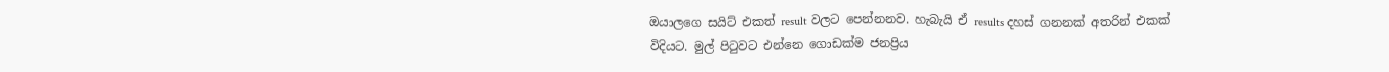ඔයාලගෙ සයිට් එකත් result වලට පෙන්නනව. හැබැයි ඒ results දහස් ගනනක් අතරින් එකක් විදියට. මුල් පිටුවට එන්නෙ ගොඩක්ම ජනප්‍රිය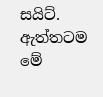සයිට්. ඇත්තටම මේ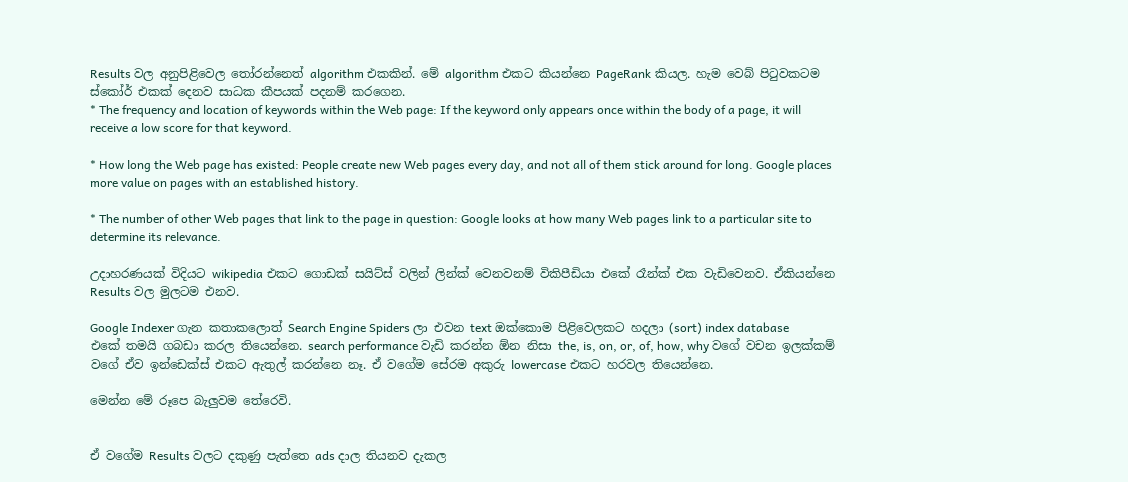Results වල අනුපිළිවෙල තෝරන්නෙත් algorithm එකකින්. මේ algorithm එකට කියන්නෙ PageRank කියල. හැම වෙබ් පිටුවකටම ස්කෝර් එකක් දෙනව සාධක කීපයක් පදනම් කරගෙන.
* The frequency and location of keywords within the Web page: If the keyword only appears once within the body of a page, it will receive a low score for that keyword.

* How long the Web page has existed: People create new Web pages every day, and not all of them stick around for long. Google places more value on pages with an established history.

* The number of other Web pages that link to the page in question: Google looks at how many Web pages link to a particular site to determine its relevance.

උදාහරණයක් විදියට wikipedia එකට ගොඩක් සයිට්ස් වලින් ලින්ක් වෙනවනම් විකිපීඩියා එකේ රෑන්ක් එක වැඩිවෙනව. ඒකියන්නෙ Results වල මුලටම එනව.

Google Indexer ගැන කතාකලොත් Search Engine Spiders ලා එවන text ඔක්කොම පිළිවෙලකට හදලා (sort) index database
එකේ තමයි ගබඩා කරල තියෙන්නෙ. search performance වැඩි කරන්න ඕන නිසා the, is, on, or, of, how, why වගේ වචන ඉලක්කම් වගේ ඒව ඉන්ඩෙක්ස් එකට ඇතුල් කරන්නෙ නෑ. ඒ වගේම සේරම අකුරු lowercase එකට හරවල තියෙන්නෙ.

මෙන්න මේ රූපෙ බැලුවම තේරෙවි.


ඒ වගේම Results වලට දකුණු පැත්තෙ ads දාල තියනව දැකල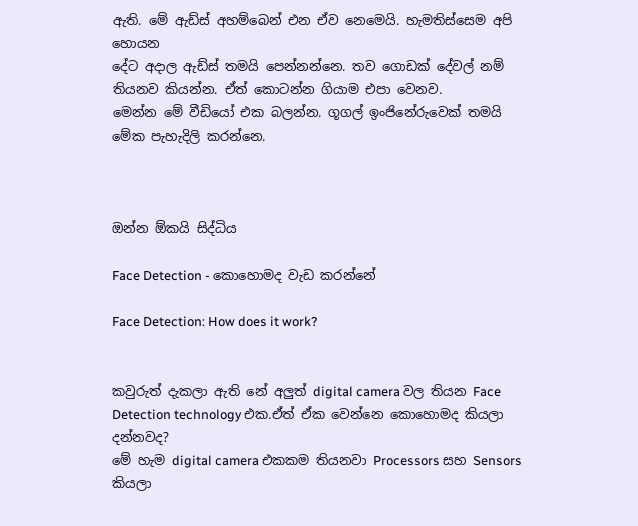ඇති. මේ ඇඩ්ස් අහම්බෙන් එන ඒව නෙමෙයි. හැමතිස්සෙම අපි හොයන
දේට අදාල ඇඩ්ස් තමයි පෙන්නන්නෙ. තව ගොඩක් දේවල් නම් තියනව කියන්න. ඒත් කොටන්න ගියාම එපා වෙනව.
මෙන්න මේ වීඩියෝ එක බලන්න. ගූගල් ඉංජිනේරුවෙක් තමයි මේක පැහැදිලි කරන්නෙ.



ඔන්න ඕකයි සිද්ධිය

Face Detection - කොහොමද වැඩ කරන්නේ

Face Detection: How does it work?


කවුරුත් දැකලා ඇති නේ අලුත් digital camera වල තියන Face Detection technology එක.ඒත් ඒක වෙන්නෙ කොහොමද කියලා දන්නවද?
මේ හැම digital camera එකකම තියනවා Processors සහ Sensors කියලා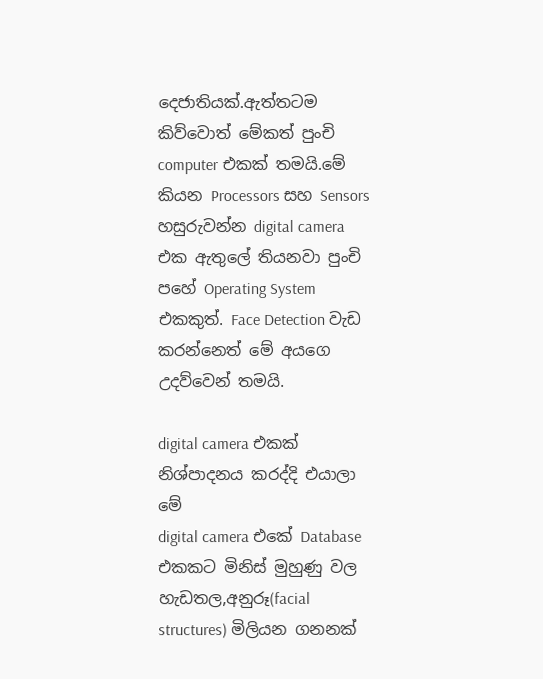දෙජාතියක්.ඇත්තටම කිව්වොත් මේකත් පුංචි computer එකක් තමයි.මේ කියන Processors සහ Sensors හසුරුවන්න digital camera එක ඇතුලේ තියනවා පුංචි පහේ Operating System එකකුත්. Face Detection වැඩ කරන්නෙත් මේ අයගෙ උදව්වෙන් තමයි.

digital camera එකක් නිශ්පාදනය කරද්දි එයාලා මේ
digital camera එකේ Database එකකට මිනිස් මුහුණු වල හැඩතල,අනුරූ(facial structures) මිලියන ගනනක්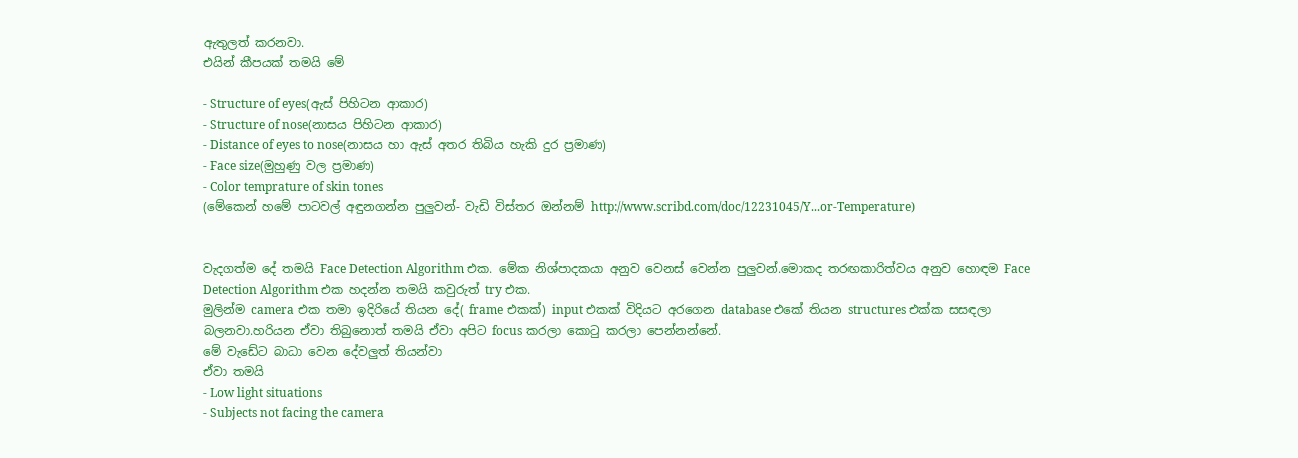ඇතුලත් කරනවා.
එයින් කීපයක් තමයි මේ

- Structure of eyes(ඇස් පිහිටන ආකාර)
- Structure of nose(නාසය පිහිටන ආකාර)
- Distance of eyes to nose(නාසය හා ඇස් අතර තිබිය හැකි දුර ප්‍රමාණ)
- Face size(මුහුණු වල ප්‍රමාණ)
- Color temprature of skin tones
(මේකෙන් හමේ පාටවල් අඳුනගන්න පුලුවන්- වැඩි විස්තර ඔන්නම් http://www.scribd.com/doc/12231045/Y...or-Temperature)


වැදගත්ම දේ තමයි Face Detection Algorithm එක. මේක නිශ්පාදකයා අනුව වෙනස් වෙන්න පුලුවන්.මොකද තරඟකාරිත්වය අනුව හොඳම Face Detection Algorithm එක හදන්න තමයි කවුරුත් try එක.
මුලින්ම camera එක තමා ඉදිරියේ තියන දේ( frame එකක්) input එකක් විදියට අරගෙන database එකේ තියන structures එක්ක සසඳලා බලනවා.හරියන ඒවා තිබුනොත් තමයි ඒවා අපිට focus කරලා කොටු කරලා පෙන්නන්නේ.
මේ වැඩේට බාධා වෙන දේවලුත් තියන්වා
ඒවා තමයි
- Low light situations
- Subjects not facing the camera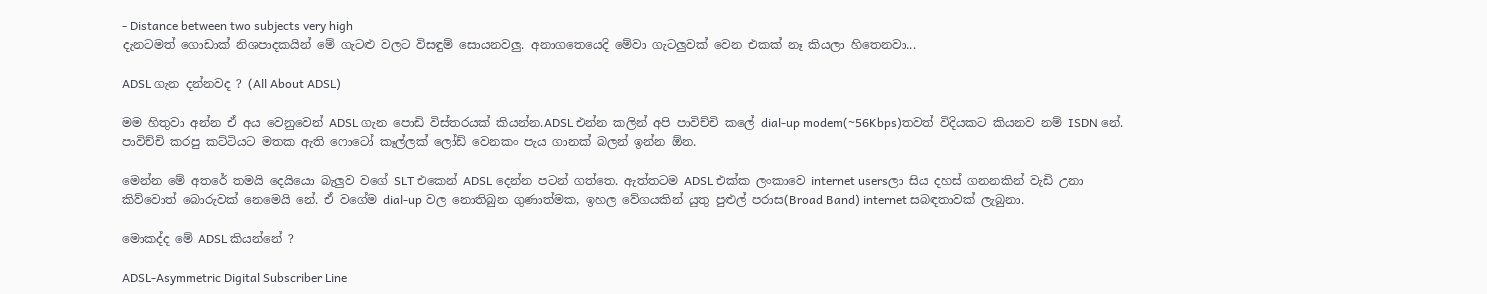- Distance between two subjects very high
දැනටමත් ගොඩාක් නිශපාදකයින් මේ ගැටළු වලට විසඳුම් සොයනවලු. අනාගතෙයෙදි මේවා ගැටලුවක් වෙන එකක් නෑ කියලා හිතෙනවා...

ADSL ගැන දන්නවද ? (All About ADSL)

මම හිතුවා අන්න ඒ අය වෙනුවෙන් ADSL ගැන පොඩි විස්තරයක් කියන්න.ADSL එන්න කලින් අපි පාවිච්චි කලේ dial-up modem(~56Kbps)තවත් විදියකට කියනව නම් ISDN නේ. පාවිච්චි කරපු කට්ටියට මතක ඇති ෆොටෝ කෑල්ලක් ලෝඩ් වෙනකං පැය ගානක් බලන් ඉන්න ඕන.

මෙන්න මේ අතරේ තමයි දෙයියො බැලුව වගේ SLT එකෙන් ADSL දෙන්න පටන් ගත්තෙ. ඇත්තටම ADSL එක්ක ලංකාවෙ internet usersලා සිය දහස් ගනනකින් වැඩි උනා කිව්වොත් බොරුවක් නෙමෙයි නේ. ඒ වගේම dial-up වල නොතිබුන ගුණාත්මක, ඉහල වේගයකින් යුතු පුළුල් පරාස(Broad Band) internet සබඳතාවක් ලැබුනා.

මොකද්ද මේ ADSL කියන්නේ ?

ADSL-Asymmetric Digital Subscriber Line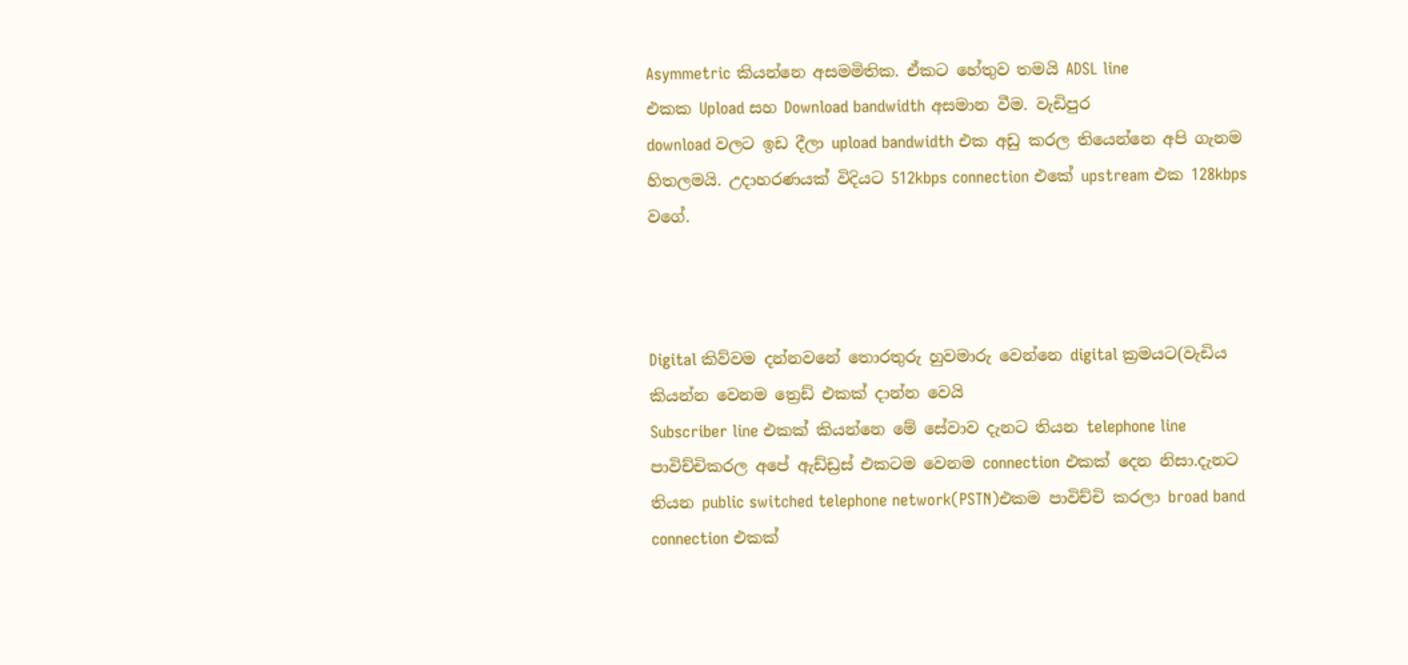Asymmetric කියන්නෙ අසමමිතික. ඒකට හේතුව තමයි ADSL line
එකක Upload සහ Download bandwidth අසමාන වීම. වැඩිපුර
download වලට ඉඩ දීලා upload bandwidth එක අඩු කරල තියෙන්නෙ අපි ගැනම හිතලමයි. උදාහරණයක් විදියට 512kbps connection එකේ upstream එක 128kbps වගේ.



Digital කිව්වම දන්නවනේ තොරතුරු හුවමාරු වෙන්නෙ digital ක්‍රමයට(වැඩිය කියන්න වෙනම ත්‍රෙඩ් එකක් දාන්න වෙයි
Subscriber line එකක් කියන්නෙ මේ සේවාව දැනට තියන telephone line පාවිච්චිකරල අපේ ඇඩ්ඩ්‍රස් එකටම වෙනම connection එකක් දෙන නිසා.දැනට තියන public switched telephone network(PSTN)එකම පාවිච්චි කරලා broad band connection එකක්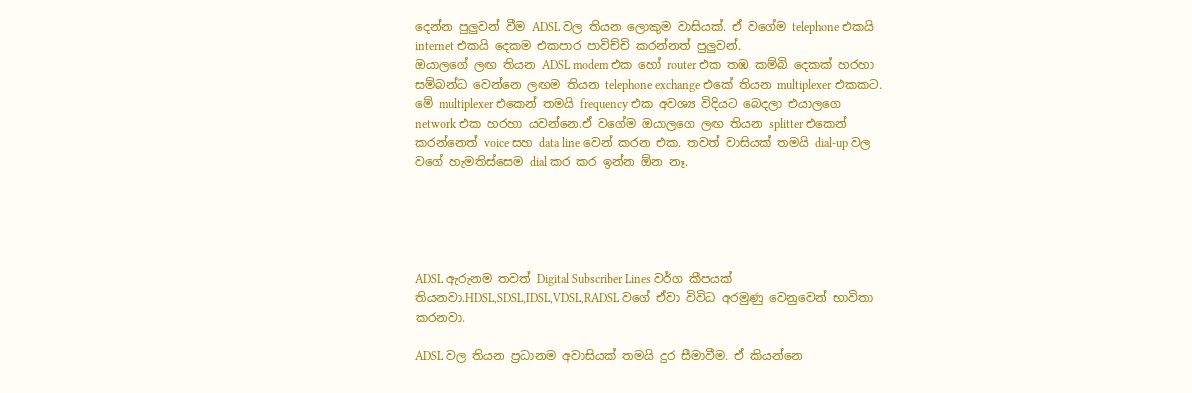දෙන්න පුලුවන් වීම ADSL වල තියන ලොකුම වාසියක්. ඒ වගේම telephone එකයි internet එකයි දෙකම එකපාර පාවිච්චි කරන්නත් පුලුවන්.
ඔයාලගේ ලඟ තියන ADSL modem එක හෝ router එක තඹ කම්බි දෙකක් හරහා සම්බන්ධ වෙන්නෙ ලඟම තියන telephone exchange එකේ තියන multiplexer එකකට. මේ multiplexer එකෙන් තමයි frequency එක අවශ්‍ය විදියට බෙදලා එයාලගෙ network එක හරහා යවන්නෙ.ඒ වගේම ඔයාලගෙ ලඟ තියන splitter එකෙන් කරන්නෙත් voice සහ data line වෙන් කරන එක. තවත් වාසියක් තමයි dial-up වල වගේ හැමතිස්සෙම dial කර කර ඉන්න ඕන නෑ.





ADSL ඇරුනම තවත් Digital Subscriber Lines වර්ග කීපයක් තියනවා.HDSL,SDSL,IDSL,VDSL,RADSL වගේ ඒවා විවිධ අරමුණු වෙනුවෙන් භාවිතා කරනවා.

ADSL වල තියන ප්‍රධානම අවාසියක් තමයි දුර සීමාවීම. ඒ කියන්නෙ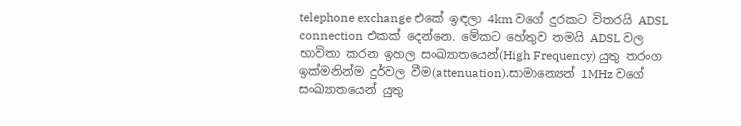telephone exchange එකේ ඉඳලා 4km වගේ දුරකට විතරයි ADSL connection එකක් දෙන්නෙ. මේකට හේතුව තමයි ADSL වල භාවිතා කරන ඉහල සංඛ්‍යාතයෙන්(High Frequency) යුතු තරංග ඉක්මනින්ම දුර්වල වීම(attenuation).සාමාන්‍යෙන් 1MHz වගේ සංඛ්‍යාතයෙන් යුතු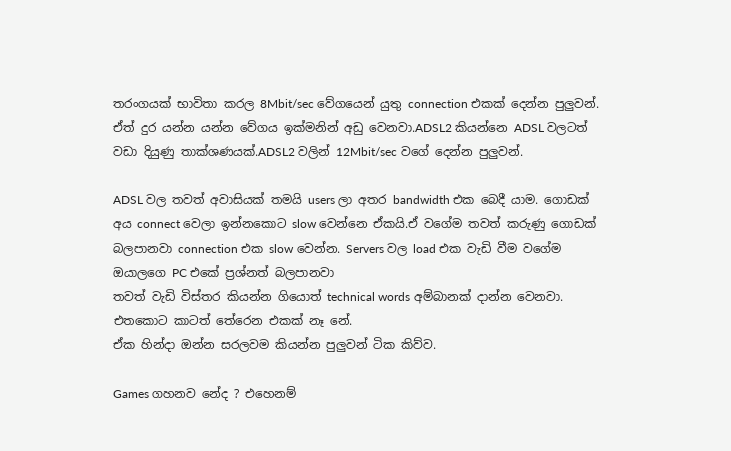තරංගයක් භාවිතා කරල 8Mbit/sec වේගයෙන් යුතු connection එකක් දෙන්න පුලුවන්. ඒත් දුර යන්න යන්න වේගය ඉක්මනින් අඩු වෙනවා.ADSL2 කියන්නෙ ADSL වලටත් වඩා දියුණු තාක්ශණයක්.ADSL2 වලින් 12Mbit/sec වගේ දෙන්න පුලුවන්.

ADSL වල තවත් අවාසියක් තමයි users ලා අතර bandwidth එක බෙදී යාම. ගොඩක් අය connect වෙලා ඉන්නකොට slow වෙන්නෙ ඒකයි.ඒ වගේම තවත් කරුණු ගොඩක් බලපානවා connection එක slow වෙන්න. Servers වල load එක වැඩි වීම වගේම ඔයාලගෙ PC එකේ ප්‍රශ්නත් බලපානවා
තවත් වැඩි විස්තර කියන්න ගියොත් technical words අම්බානක් දාන්න වෙනවා. එතකොට කාටත් තේරෙන එකක් නෑ නේ.
ඒක හින්දා ඔන්න සරලවම කියන්න පුලුවන් ටික කිව්ව.

Games ගහනව නේද ? එහෙනම්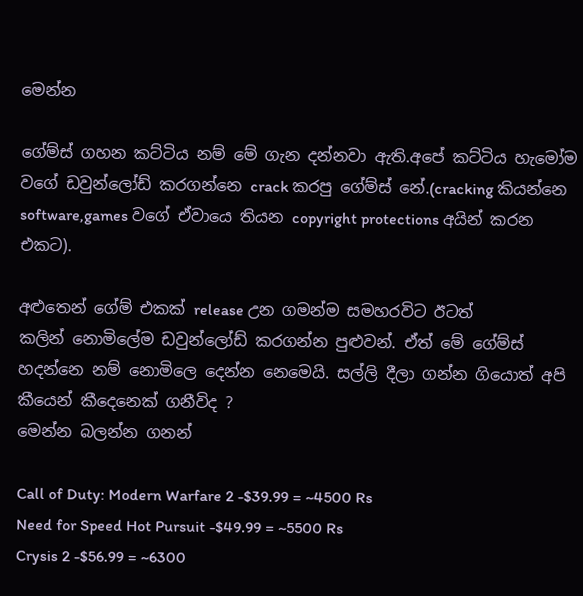මෙන්න

ගේම්ස් ගහන කට්ටිය නම් මේ ගැන දන්නවා ඇති.අපේ කට්ටිය හැමෝම වගේ ඩවුන්ලෝඩ් කරගන්නෙ crack කරපු ගේම්ස් නේ.(cracking කියන්නෙ software,games වගේ ඒවායෙ තියන copyright protections අයින් කරන එකට).

අළුතෙන් ගේම් එකක් release උන ගමන්ම සමහරවිට ඊටත්
කලින් නොමිලේම ඩවුන්ලෝඩ් කරගන්න පුළුවන්. ඒත් මේ ගේම්ස් හදන්නෙ නම් නොමිලෙ දෙන්න නෙමෙයි. සල්ලි දීලා ගන්න ගියොත් අපි කීයෙන් කීදෙනෙක් ගනීවිද ?
මෙන්න බලන්න ගනන්

Call of Duty: Modern Warfare 2 -$39.99 = ~4500 Rs
Need for Speed Hot Pursuit -$49.99 = ~5500 Rs
Crysis 2 -$56.99 = ~6300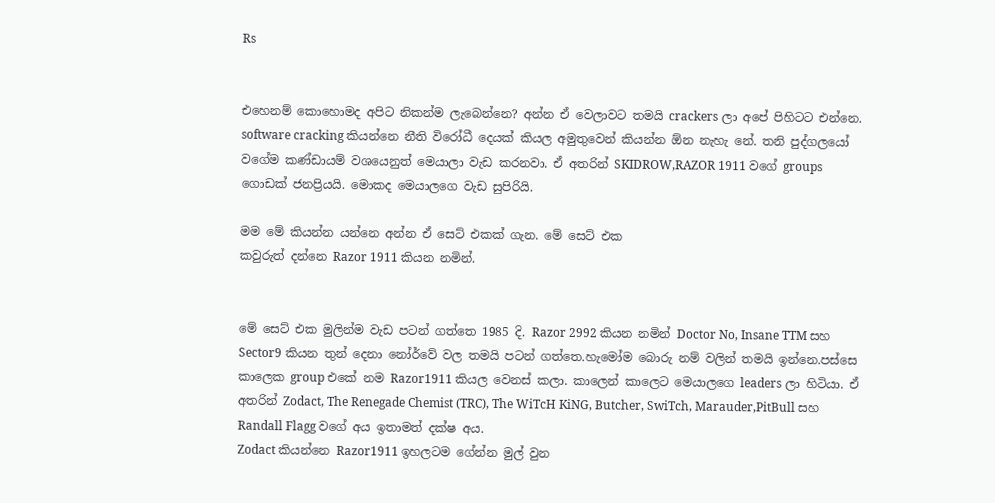Rs


එහෙනම් කොහොමද අපිට නිකන්ම ලැබෙන්නෙ? අන්න ඒ වෙලාවට තමයි crackers ලා අපේ පිහිටට එන්නෙ. software cracking කියන්නෙ නීති විරෝධී දෙයක් කියල අමුතුවෙන් කියන්න ඕන නැහැ නේ. තනි පුද්ගලයෝ වගේම කණ්ඩායම් වශයෙනුත් මෙයාලා වැඩ කරනවා. ඒ අතරින් SKIDROW,RAZOR 1911 වගේ groups ගොඩක් ජනප්‍රියයි. මොකද මෙයාලගෙ වැඩ සුපිරියි.

මම මේ කියන්න යන්නෙ අන්න ඒ සෙට් එකක් ගැන. මේ සෙට් එක
කවුරුත් දන්නෙ Razor 1911 කියන නමින්.


මේ සෙට් එක මුලින්ම වැඩ පටන් ගත්තෙ 1985 දි. Razor 2992 කියන නමින් Doctor No, Insane TTM සහ Sector9 කියන තුන් දෙනා නෝර්වේ වල තමයි පටන් ගත්තෙ.හැමෝම බොරු නම් වලින් තමයි ඉන්නෙ.පස්සෙ කාලෙක group එකේ නම Razor1911 කියල වෙනස් කලා. කාලෙන් කාලෙට මෙයාලගෙ leaders ලා හිටියා. ඒ අතරින් Zodact, The Renegade Chemist (TRC), The WiTcH KiNG, Butcher, SwiTch, Marauder,PitBull සහ Randall Flagg වගේ අය ඉතාමත් දක්ෂ අය.
Zodact කියන්නෙ Razor1911 ඉහලටම ගේන්න මුල් වුන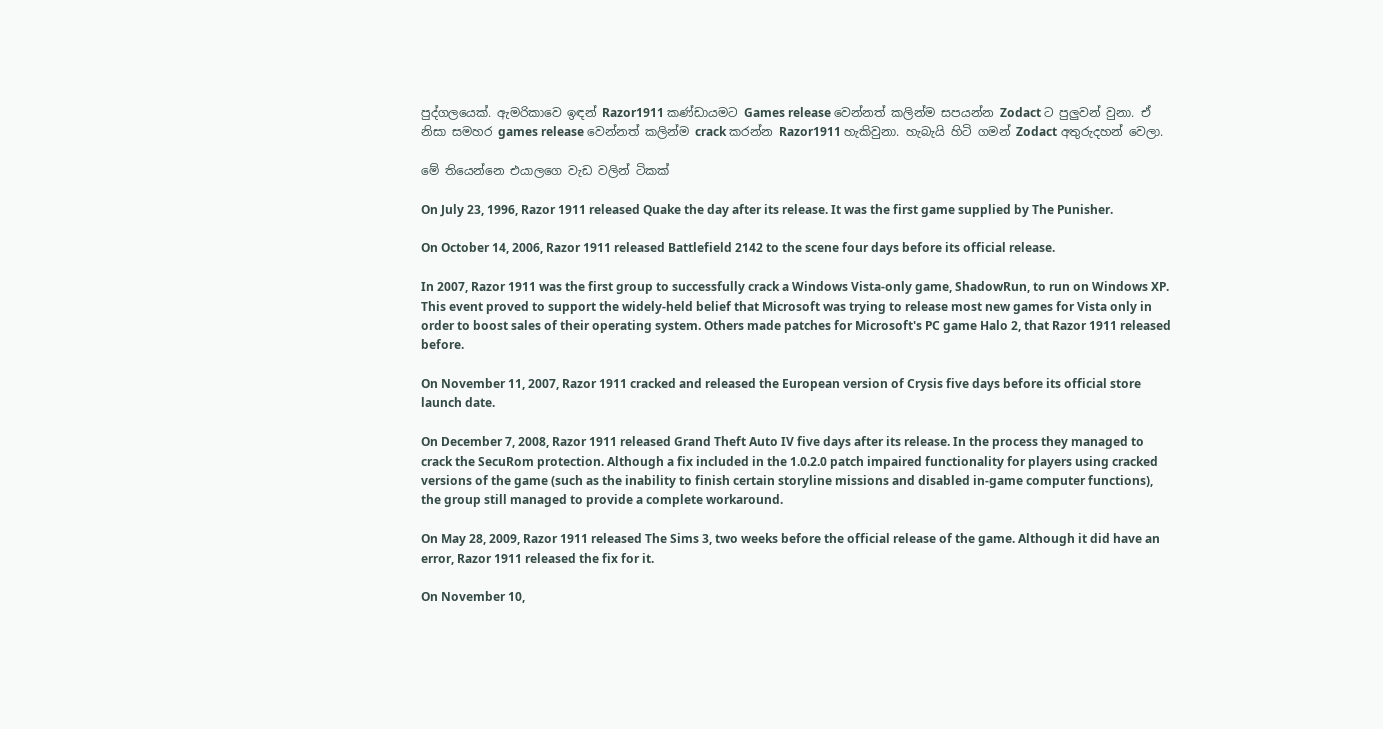පුද්ගලයෙක්. ඇමරිකාවෙ ඉඳන් Razor1911 කණ්ඩායමට Games release වෙන්නත් කලින්ම සපයන්න Zodact ට පුලුවන් වුනා. ඒ නිසා සමහර games release වෙන්නත් කලින්ම crack කරන්න Razor1911 හැකිවුනා. හැබැයි හිටි ගමන් Zodact අතුරුදහන් වෙලා.

මේ තියෙන්නෙ එයාලගෙ වැඩ වලින් ටිකක්

On July 23, 1996, Razor 1911 released Quake the day after its release. It was the first game supplied by The Punisher.

On October 14, 2006, Razor 1911 released Battlefield 2142 to the scene four days before its official release.

In 2007, Razor 1911 was the first group to successfully crack a Windows Vista-only game, ShadowRun, to run on Windows XP. This event proved to support the widely-held belief that Microsoft was trying to release most new games for Vista only in order to boost sales of their operating system. Others made patches for Microsoft's PC game Halo 2, that Razor 1911 released before.

On November 11, 2007, Razor 1911 cracked and released the European version of Crysis five days before its official store launch date.

On December 7, 2008, Razor 1911 released Grand Theft Auto IV five days after its release. In the process they managed to crack the SecuRom protection. Although a fix included in the 1.0.2.0 patch impaired functionality for players using cracked versions of the game (such as the inability to finish certain storyline missions and disabled in-game computer functions), the group still managed to provide a complete workaround.

On May 28, 2009, Razor 1911 released The Sims 3, two weeks before the official release of the game. Although it did have an error, Razor 1911 released the fix for it.

On November 10,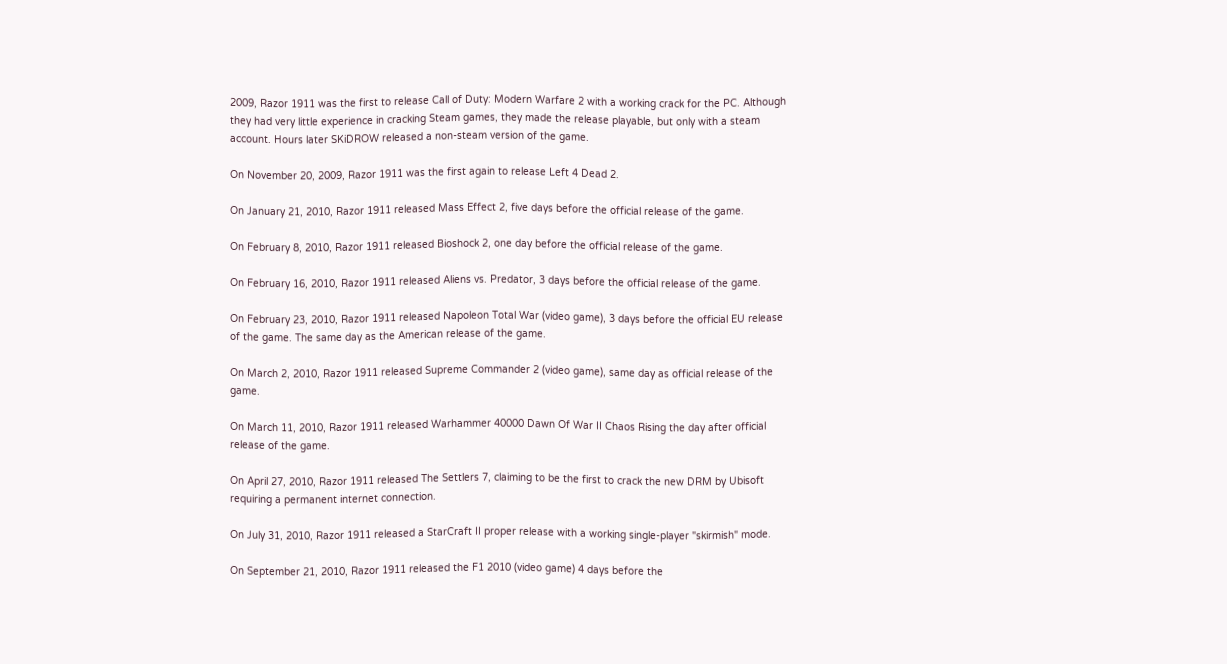2009, Razor 1911 was the first to release Call of Duty: Modern Warfare 2 with a working crack for the PC. Although they had very little experience in cracking Steam games, they made the release playable, but only with a steam account. Hours later SKiDROW released a non-steam version of the game.

On November 20, 2009, Razor 1911 was the first again to release Left 4 Dead 2.

On January 21, 2010, Razor 1911 released Mass Effect 2, five days before the official release of the game.

On February 8, 2010, Razor 1911 released Bioshock 2, one day before the official release of the game.

On February 16, 2010, Razor 1911 released Aliens vs. Predator, 3 days before the official release of the game.

On February 23, 2010, Razor 1911 released Napoleon Total War (video game), 3 days before the official EU release of the game. The same day as the American release of the game.

On March 2, 2010, Razor 1911 released Supreme Commander 2 (video game), same day as official release of the game.

On March 11, 2010, Razor 1911 released Warhammer 40000 Dawn Of War II Chaos Rising the day after official release of the game.

On April 27, 2010, Razor 1911 released The Settlers 7, claiming to be the first to crack the new DRM by Ubisoft requiring a permanent internet connection.

On July 31, 2010, Razor 1911 released a StarCraft II proper release with a working single-player "skirmish" mode.

On September 21, 2010, Razor 1911 released the F1 2010 (video game) 4 days before the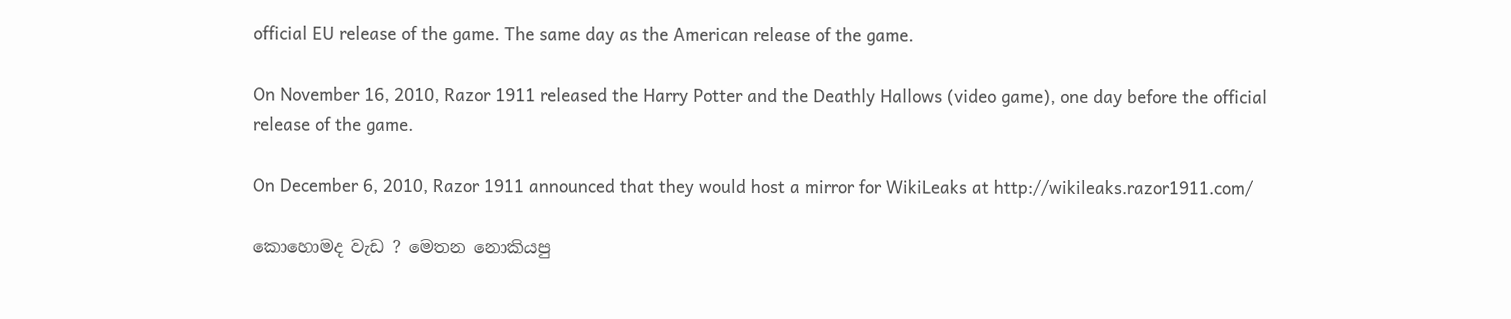official EU release of the game. The same day as the American release of the game.

On November 16, 2010, Razor 1911 released the Harry Potter and the Deathly Hallows (video game), one day before the official release of the game.

On December 6, 2010, Razor 1911 announced that they would host a mirror for WikiLeaks at http://wikileaks.razor1911.com/

කොහොමද වැඩ ? මෙතන නොකියපු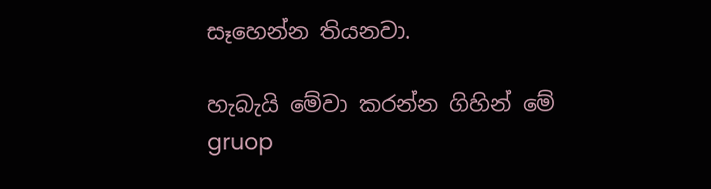සෑහෙන්න තියනවා.

හැබැයි මේවා කරන්න ගිහින් මේ gruop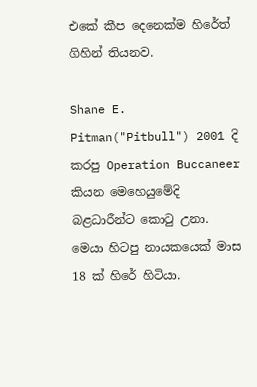එකේ කීප දෙනෙක්ම හිරේත් ගිහින් තියනව.

Shane E. Pitman("Pitbull") 2001 දි කරපු Operation Buccaneer කියන මෙහෙයුමේදි බළධාරීන්ට කොටු උනා.
මෙයා හිටපු නායකයෙක් මාස 18 ක් හිරේ හිටියා.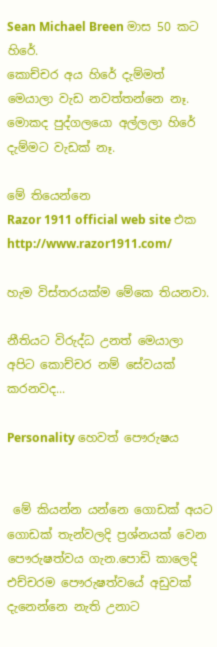Sean Michael Breen මාස 50 කට හිරේ.
කොච්චර අය හිරේ දැම්මත් මෙයාලා වැඩ නවත්තන්නෙ නෑ.
මොකද පුද්ගලයො අල්ලලා හිරේ දැම්මට වැඩක් නෑ.

මේ තියෙන්නෙ
Razor 1911 official web site එක
http://www.razor1911.com/

හැම විස්තරයක්ම මේකෙ තියනවා.

නීතියට විරුද්ධ උනත් මෙයාලා අපිට කොච්චර නම් සේවයක් කරනවද...

Personality හෙවත් පෞරුෂය


 මේ කියන්න යන්නෙ ගොඩක් අයට ගොඩක් තැන්වලදි ප්‍රශ්නයක් වෙන පෞරුෂත්වය ගැන.පොඩි කාලෙදි එච්චරම පෞරුෂත්වයේ අඩුවක් දැනෙන්නෙ නැති උනාට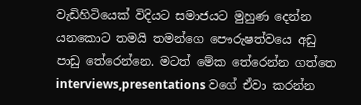වැඩිහිටියෙක් විදියට සමාජයට මුහුණ දෙන්න යනකොට තමයි තමන්ගෙ පෞරුෂත්වයෙ අඩු පාඩු තේරෙන්නෙ. මටත් මේක තේරෙන්න ගත්තෙ interviews,presentations වගේ ඒවා කරන්න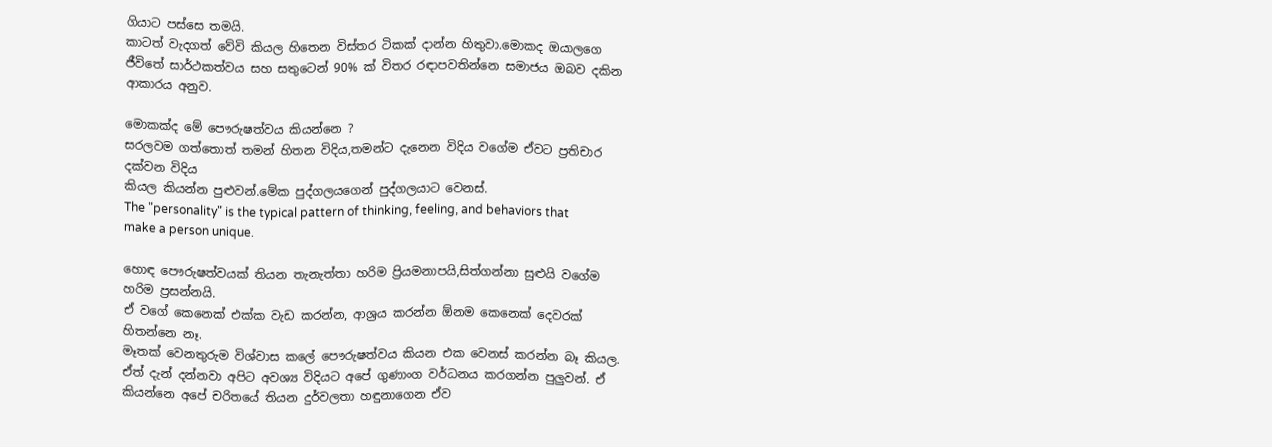ගියාට පස්සෙ තමයි.
කාටත් වැදගත් වේවි කියල හිතෙන විස්තර ටිකක් දාන්න හිතුවා.මොකද ඔයාලගෙ ජීවිතේ සාර්ථකත්වය සහ සතුටෙන් 90% ක් විතර රඳාපවතින්නෙ සමාජය ඔබව දකින ආකාරය අනුව.

මොකක්ද මේ පෞරුෂත්වය කියන්නෙ ?
සරලවම ගත්තොත් තමන් හිතන විදිය,තමන්ට දැනෙන විදිය වගේම ඒවට ප්‍රතිචාර දක්වන විදිය
කියල කියන්න පුළුවන්.මේක පුද්ගලයගෙන් පුද්ගලයාට වෙනස්.
The "personality" is the typical pattern of thinking, feeling, and behaviors that make a person unique.

හොඳ පෞරුෂත්වයක් තියන තැනැත්තා හරිම ප්‍රියමනාපයි,සිත්ගන්නා සුළුයි වගේම හරිම ප්‍රසන්නයි.
ඒ වගේ කෙනෙක් එක්ක වැඩ කරන්න, ආශ්‍රය කරන්න ඕනම කෙනෙක් දෙවරක් හිතන්නෙ නෑ.
මෑතක් වෙනතුරුම විශ්වාස කලේ පෞරුෂත්වය කියන එක වෙනස් කරන්න බෑ කියල. ඒත් දැන් දන්නවා අපිට අවශ්‍ය විදියට අපේ ගුණාංග වර්ධනය කරගන්න පුලුවන්. ඒ කියන්නෙ අපේ චරිතයේ තියන දුර්වලතා හඳුනාගෙන ඒව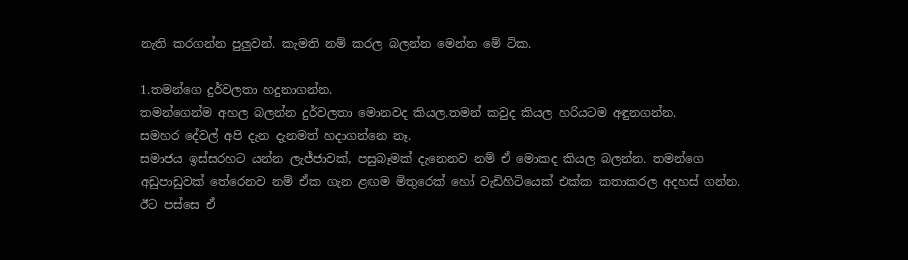නැති කරගන්න පුලුවන්. කැමති නම් කරල බලන්න මෙන්න මේ ටික.

1.තමන්ගෙ දුර්වලතා හදුනාගන්න.
තමන්ගෙන්ම අහල බලන්න දුර්වලතා මොනවද කියල.තමන් කවුද කියල හරියටම අඳුනගන්න.
සමහර දේවල් අපි දැන දැනමත් හදාගන්නෙ නෑ.
සමාජය ඉස්සරහට යන්න ලැජ්ජාවක්, පසුබෑමක් දැනෙනව නම් ඒ මොකද කියල බලන්න. තමන්ගෙ
අඩුපාඩුවක් තේරෙනව නම් ඒක ගැන ළඟම මිතුරෙක් හෝ වැඩිහිටියෙක් එක්ක කතාකරල අදහස් ගන්න.
ඊට පස්සෙ ඒ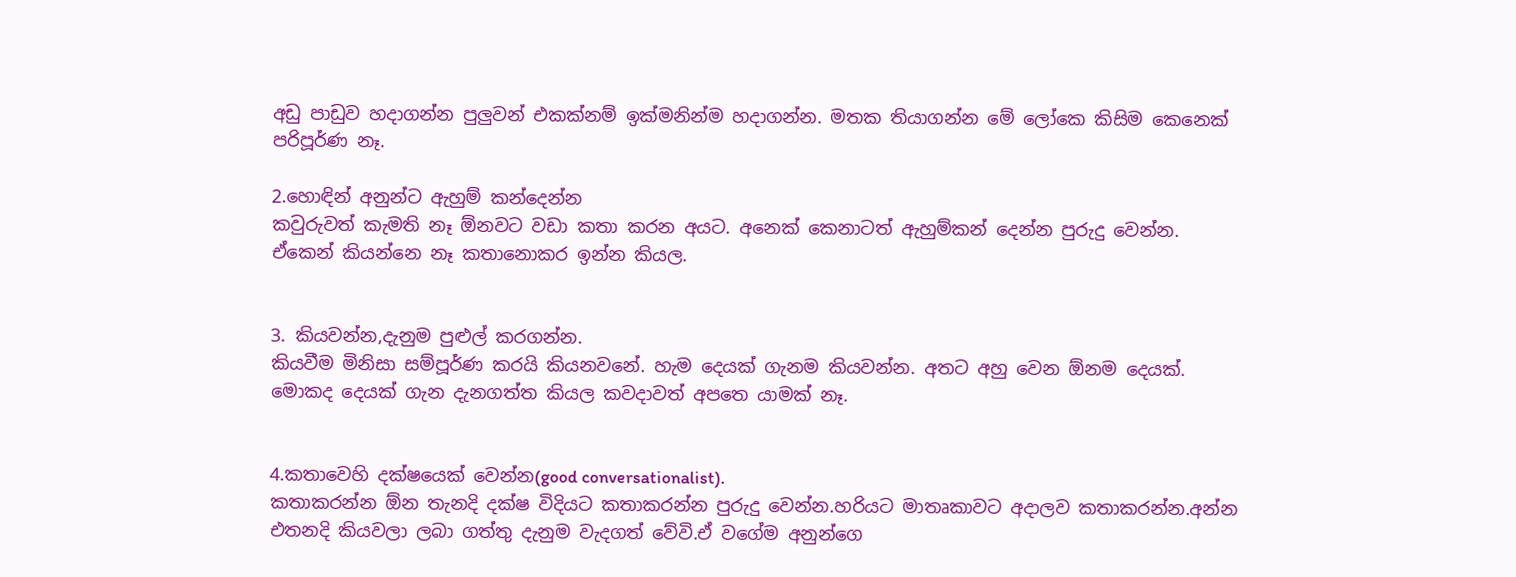අඩු පාඩුව හදාගන්න පුලුවන් එකක්නම් ඉක්මනින්ම හදාගන්න. මතක තියාගන්න මේ ලෝකෙ කිසිම කෙනෙක් පරිපූර්ණ නෑ.

2.හොඳින් අනුන්ට ඇහුම් කන්දෙන්න
කවුරුවත් කැමති නෑ ඕනවට වඩා කතා කරන අයට. අනෙක් කෙනාටත් ඇහුම්කන් දෙන්න පුරුදු වෙන්න.
ඒකෙන් කියන්නෙ නෑ කතානොකර ඉන්න කියල.


3. කියවන්න,දැනුම පුළුල් කරගන්න.
කියවීම මිනිසා සම්පූර්ණ කරයි කියනවනේ. හැම දෙයක් ගැනම කියවන්න. අතට අහු වෙන ඕනම දෙයක්. මොකද දෙයක් ගැන දැනගත්ත කියල කවදාවත් අපතෙ යාමක් නෑ.


4.කතාවෙහි දක්ෂයෙක් වෙන්න(good conversationalist).
කතාකරන්න ඕන තැනදි දක්ෂ විදියට කතාකරන්න පුරුදු වෙන්න.හරියට මාතෘකාවට අදාලව කතාකරන්න.අන්න එතනදි කියවලා ලබා ගත්තු දැනුම වැදගත් වේවි.ඒ වගේම අනුන්ගෙ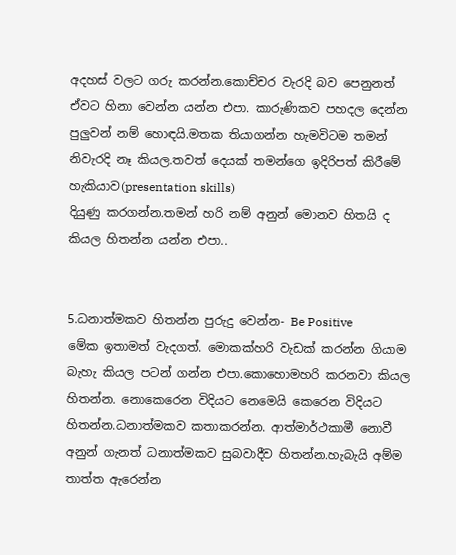අදහස් වලට ගරු කරන්න.කොච්චර වැරදි බව පෙනුනත් ඒවට හිනා වෙන්න යන්න එපා. කාරුණිකව පහදල දෙන්න පුලුවන් නම් හොඳයි.මතක තියාගන්න හැමවිටම තමන් නිවැරදි නෑ කියල.තවත් දෙයක් තමන්ගෙ ඉදිරිපත් කිරීමේ හැකියාව(presentation skills)
දියුණු කරගන්න.තමන් හරි නම් අනුන් මොනව හිතයි ද කියල හිතන්න යන්න එපා..


5.ධනාත්මකව හිතන්න පුරුදු වෙන්න- Be Positive
මේක ඉතාමත් වැදගත්. මොකක්හරි වැඩක් කරන්න ගියාම බැහැ කියල පටන් ගන්න එපා.කොහොමහරි කරනවා කියල හිතන්න. නොකෙරෙන විදියට නෙමෙයි කෙරෙන විදියට හිතන්න.ධනාත්මකව කතාකරන්න. ආත්මාර්ථකාමී නොවී අනුන් ගැනත් ධනාත්මකව සුබවාදීව හිතන්න.හැබැයි අම්ම තාත්ත ඇරෙන්න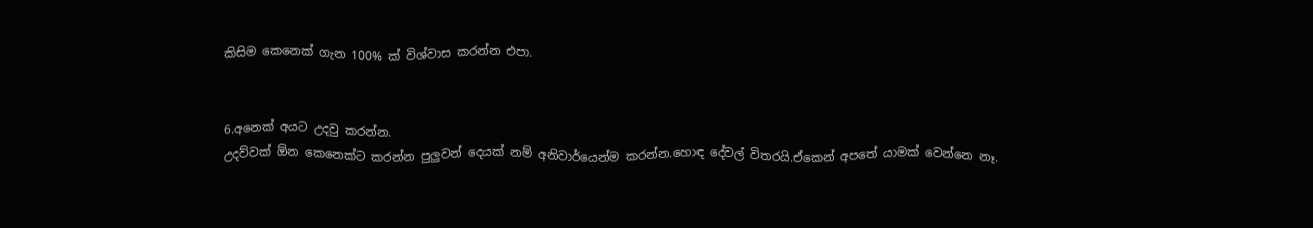කිසිම කෙනෙක් ගැන 100% ක් විශ්වාස කරන්න එපා.


6.අනෙක් අයට උදවු කරන්න.
උදව්වක් ඕන කෙනෙක්ට කරන්න පුලුවන් දෙයක් නම් අනිවාර්යෙන්ම කරන්න.හොඳ දේවල් විතරයි.ඒකෙන් අපතේ යාමක් වෙන්නෙ නෑ.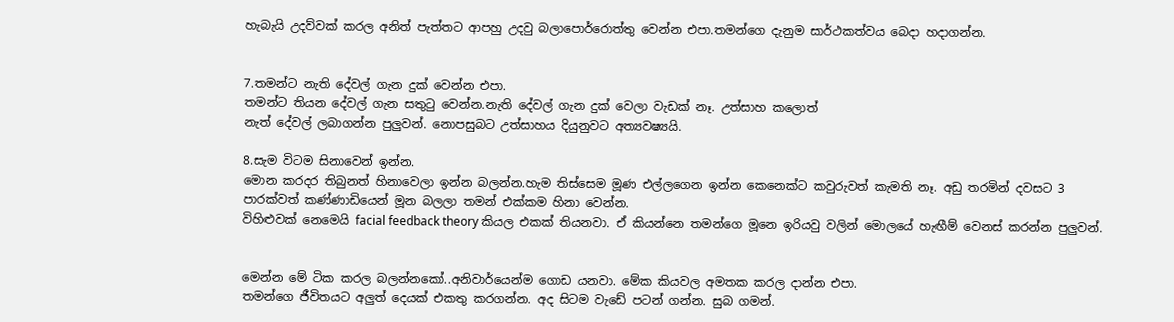හැබැයි උදව්වක් කරල අනිත් පැත්තට ආපහු උදවු බලාපොර්රොත්තු වෙන්න එපා.තමන්ගෙ දැනුම සාර්ථකත්වය බෙදා හදාගන්න.


7.තමන්ට නැති දේවල් ගැන දුක් වෙන්න එපා.
තමන්ට තියන දේවල් ගැන සතුටු වෙන්න.නැති දේවල් ගැන දුක් වෙලා වැඩක් නෑ. උත්සාහ කලොත්
නැත් දේවල් ලබාගන්න පුලුවන්. නොපසුබට උත්සාහය දියුනුවට අත්‍යවෂ්‍යයි.

8.සැම විටම සිනාවෙන් ඉන්න.
මොන කරදර තිබුනත් හිනාවෙලා ඉන්න බලන්න.හැම තිස්සෙම මූණ එල්ලගෙන ඉන්න කෙනෙක්ට කවුරුවත් කැමති නෑ. අඩු තරමින් දවසට 3 පාරක්වත් කණ්ණාඩියෙන් මූන බලලා තමන් එක්කම හිනා වෙන්න.
විහිළුවක් නෙමෙයි facial feedback theory කියල එකක් තියනවා. ඒ කියන්නෙ තමන්ගෙ මූනෙ ඉරියවු වලින් මොලයේ හැඟීම් වෙනස් කරන්න පුලුවන්.


මෙන්න මේ ටික කරල බලන්නකෝ..අනිවාර්යෙන්ම ගොඩ යනවා. මේක කියවල අමතක කරල දාන්න එපා.
තමන්ගෙ ජීවිතයට අලුත් දෙයක් එකතු කරගන්න. අද සිටම වැඩේ පටන් ගන්න. සුබ ගමන්.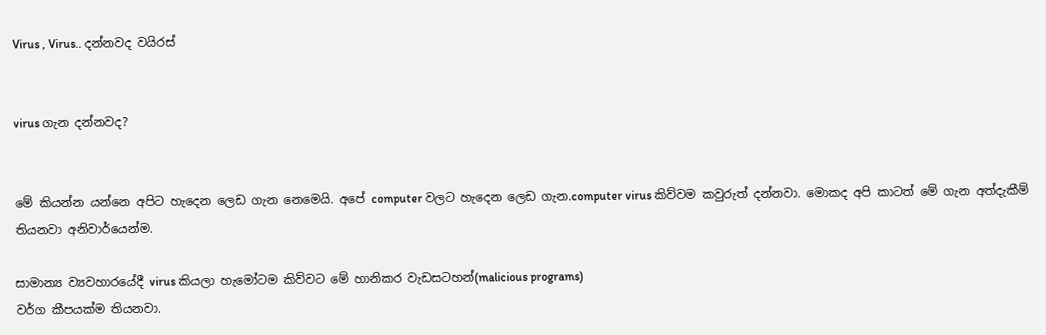Virus , Virus.. දන්නවද වයිරස්


virus ගැන දන්නවද?


මේ කියන්න යන්නෙ අපිට හැදෙන ලෙඩ ගැන නෙමෙයි. අපේ computer වලට හැදෙන ලෙඩ ගැන.computer virus කිව්වම කවුරුත් දන්නවා. මොකද අපි කාටත් මේ ගැන අත්දැකීම් තියනවා අනිවාර්යෙන්ම.

සාමාන්‍ය ව්‍යවහාරයේදී virus කියලා හැමෝටම කිව්වට මේ හානිකර වැඩසටහන්(malicious programs)
වර්ග කීපයක්ම තියනවා.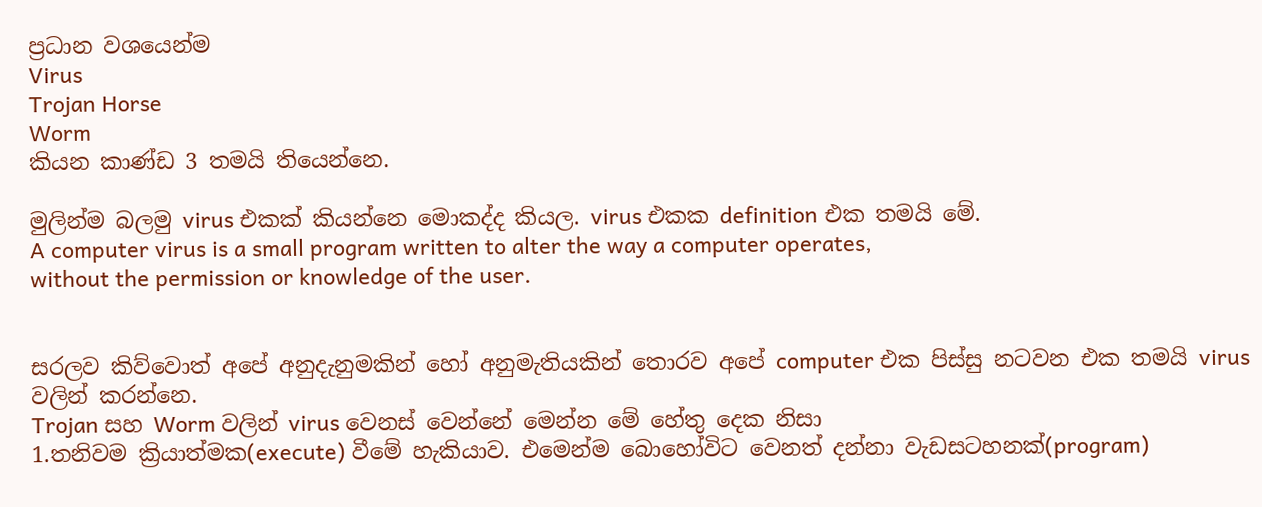ප්‍රධාන වශයෙන්ම
Virus
Trojan Horse
Worm
කියන කාණ්ඩ 3 තමයි තියෙන්නෙ.

මුලින්ම බලමු virus එකක් කියන්නෙ මොකද්ද කියල. virus එකක definition එක තමයි මේ.
A computer virus is a small program written to alter the way a computer operates,
without the permission or knowledge of the user.


සරලව කිව්වොත් අපේ අනුදැනුමකින් හෝ අනුමැතියකින් තොරව අපේ computer එක පිස්සු නටවන එක තමයි virus වලින් කරන්නෙ.
Trojan සහ Worm වලින් virus වෙනස් වෙන්නේ මෙන්න මේ හේතු දෙක නිසා
1.තනිවම ක්‍රියාත්මක(execute) වීමේ හැකියාව. එමෙන්ම බොහෝවිට වෙනත් දන්නා වැඩසටහනක්(program)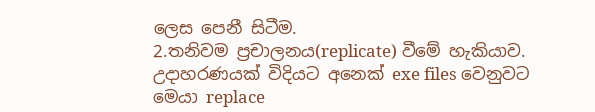ලෙස පෙනී සිටීම.
2.තනිවම ප්‍රචාලනය(replicate) වීමේ හැකියාව. උදාහරණයක් විදියට අනෙක් exe files වෙනුවට මෙයා replace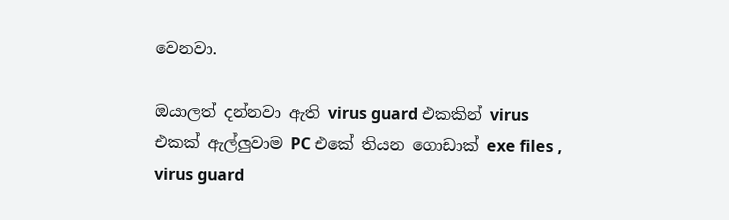වෙනවා.

ඔයාලත් දන්නවා ඇති virus guard එකකින් virus එකක් ඇල්ලුවාම PC එකේ තියන ගොඩාක් exe files , virus guard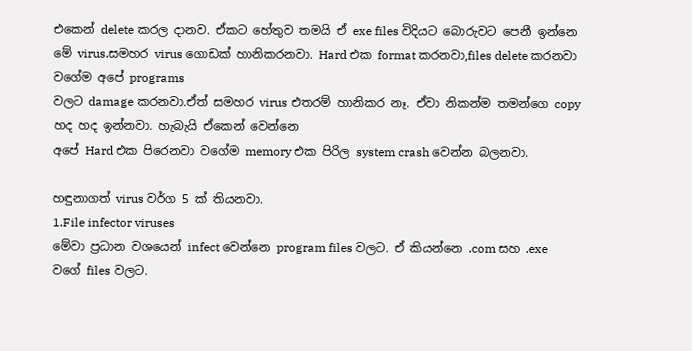එකෙන් delete කරල දානව. ඒකට හේතුව තමයි ඒ exe files විදියට බොරුවට පෙනී ඉන්නෙ මේ virus.සමහර virus ගොඩක් හානිකරනවා. Hard එක format කරනවා,files delete කරනවා වගේම අපේ programs
වලට damage කරනවා.ඒත් සමහර virus එතරම් හානිකර නෑ. ඒවා නිකන්ම තමන්ගෙ copy හද හද ඉන්නවා. හැබැයි ඒකෙන් වෙන්නෙ
අපේ Hard එක පිරෙනවා වගේම memory එක පිරිල system crash වෙන්න බලනවා.

හඳුනාගත් virus වර්ග 5 ක් තියනවා.
1.File infector viruses
මේවා ප්‍රධාන වශයෙන් infect වෙන්නෙ program files වලට. ඒ කියන්නෙ .com සහ .exe වගේ files වලට.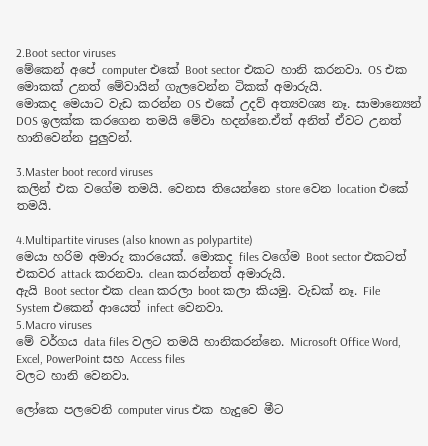2.Boot sector viruses
මේකෙන් අපේ computer එකේ Boot sector එකට හානි කරනවා. OS එක මොකක් උනත් මේවායින් ගැලවෙන්න ටිකක් අමාරුයි.
මොකද මෙයාට වැඩ කරන්න OS එකේ උදව් අත්‍යවශ්‍ය නෑ. සාමාන්‍යෙන් DOS ඉලක්ක කරගෙන තමයි මේවා හදන්නෙ.ඒත් අනිත් ඒවට උනත් හානිවෙන්න පුලුවන්.

3.Master boot record viruses
කලින් එක වගේම තමයි. වෙනස තියෙන්නෙ store වෙන location එකේ තමයි.

4.Multipartite viruses (also known as polypartite)
මෙයා හරිම අමාරු කාරයෙක්. මොකද files වගේම Boot sector එකටත් එකවර attack කරනවා. clean කරන්නත් අමාරුයි.
ඇයි Boot sector එක clean කරලා boot කලා කියමු. වැඩක් නෑ. File System එකෙන් ආයෙත් infect වෙනවා.
5.Macro viruses
මේ වර්ගය data files වලට තමයි හානිකරන්නෙ. Microsoft Office Word, Excel, PowerPoint සහ Access files
වලට හානි වෙනවා.

ලෝකෙ පලවෙනි computer virus එක හැදුවෙ මීට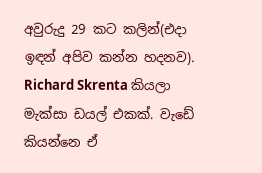අවුරුදු 29 කට කලින්(එදා ඉඳන් අපිව කන්න හදනව).
Richard Skrenta කියලා මැක්සා ඩයල් එකක්. වැඩේ කියන්නෙ ඒ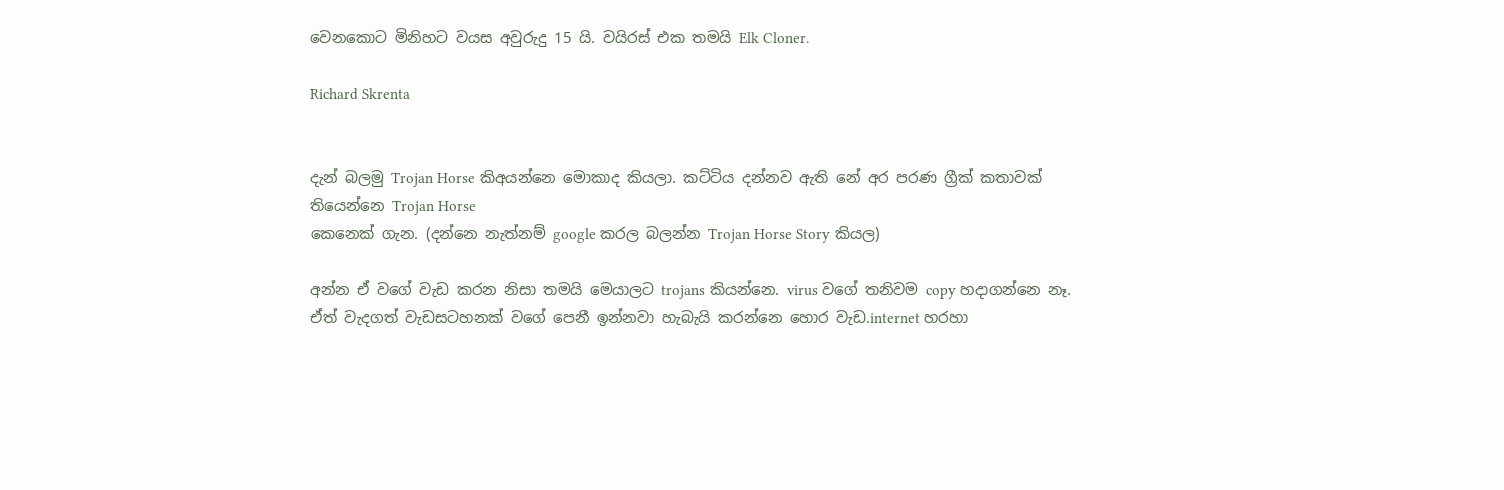වෙනකොට මිනිහට වයස අවුරුදු 15 යි. වයිරස් එක තමයි Elk Cloner.

Richard Skrenta


දැන් බලමු Trojan Horse කිඅයන්නෙ මොකාද කියලා. කට්ටිය දන්නව ඇති නේ අර පරණ ග්‍රීක් කතාවක් තියෙන්නෙ Trojan Horse
කෙනෙක් ගැන. (දන්නෙ නැත්නම් google කරල බලන්න Trojan Horse Story කියල)

අන්න ඒ වගේ වැඩ කරන නිසා තමයි මෙයාලට trojans කියන්නෙ. virus වගේ තනිවම copy හදාගන්නෙ නෑ.
ඒත් වැදගත් වැඩසටහනක් වගේ පෙනී ඉන්නවා හැබැයි කරන්නෙ හොර වැඩ.internet හරහා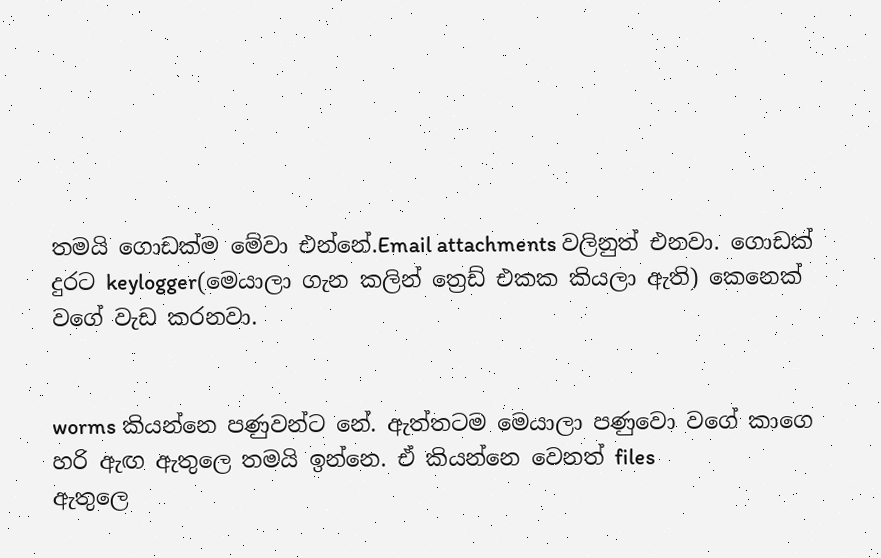තමයි ගොඩක්ම මේවා එන්නේ.Email attachments වලිනුත් එනවා. ගොඩක් දුරට keylogger(මෙයාලා ගැන කලින් ත්‍රෙඩ් එකක කියලා ඇති) කෙනෙක් වගේ වැඩ කරනවා.


worms කියන්නෙ පණුවන්ට නේ. ඇත්තටම මෙයාලා පණුවො වගේ කාගෙ හරි ඇඟ ඇතුලෙ තමයි ඉන්නෙ. ඒ කියන්නෙ වෙනත් files
ඇතුලෙ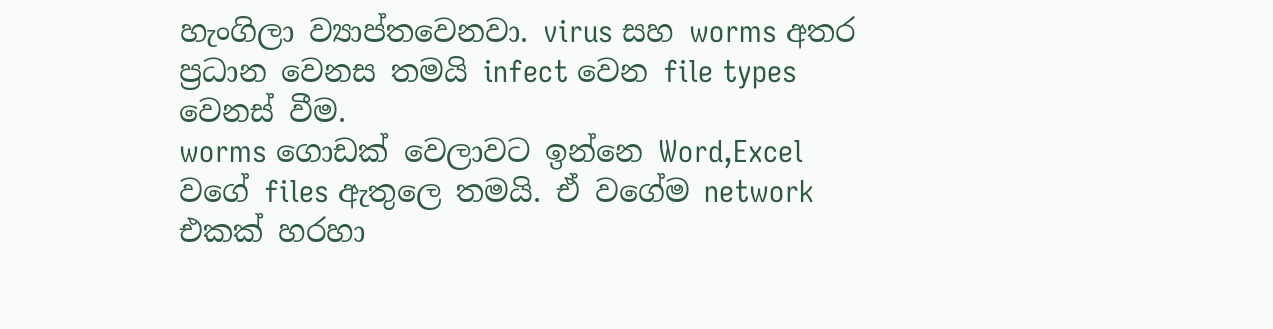හැංගිලා ව්‍යාප්තවෙනවා. virus සහ worms අතර ප්‍රධාන වෙනස තමයි infect වෙන file types වෙනස් වීම.
worms ගොඩක් වෙලාවට ඉන්නෙ Word,Excel වගේ files ඇතුලෙ තමයි. ඒ වගේම network එකක් හරහා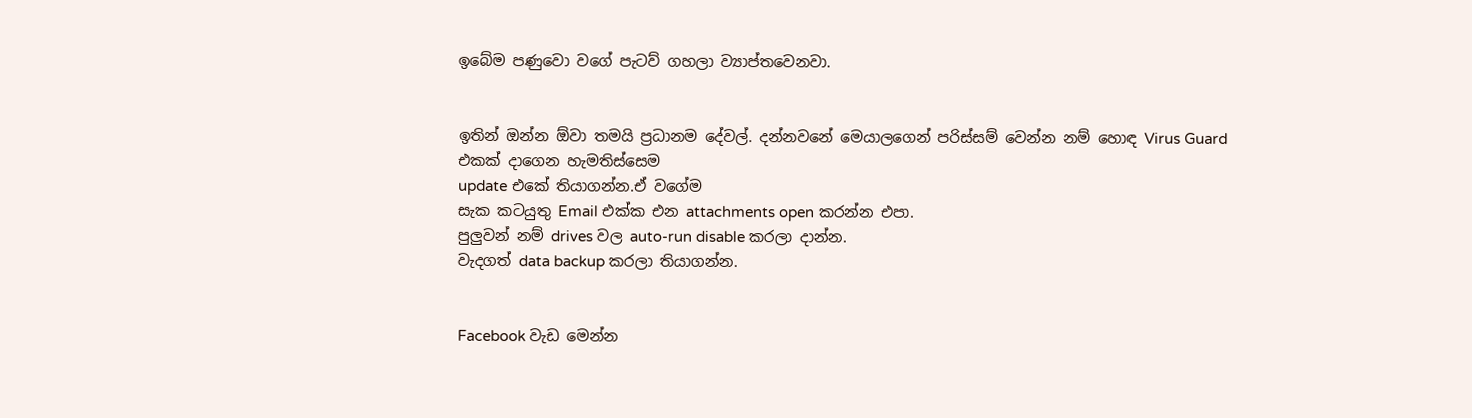ඉබේම පණුවො වගේ පැටව් ගහලා ව්‍යාප්තවෙනවා.


ඉතින් ඔන්න ඕවා තමයි ප්‍රධානම දේවල්. දන්නවනේ මෙයාලගෙන් පරිස්සම් වෙන්න නම් හොඳ Virus Guard එකක් දාගෙන හැමතිස්සෙම
update එකේ තියාගන්න.ඒ වගේම
සැක කටයුතු Email එක්ක එන attachments open කරන්න එපා.
පුලුවන් නම් drives වල auto-run disable කරලා දාන්න.
වැදගත් data backup කරලා තියාගන්න.


Facebook වැඩ මෙන්න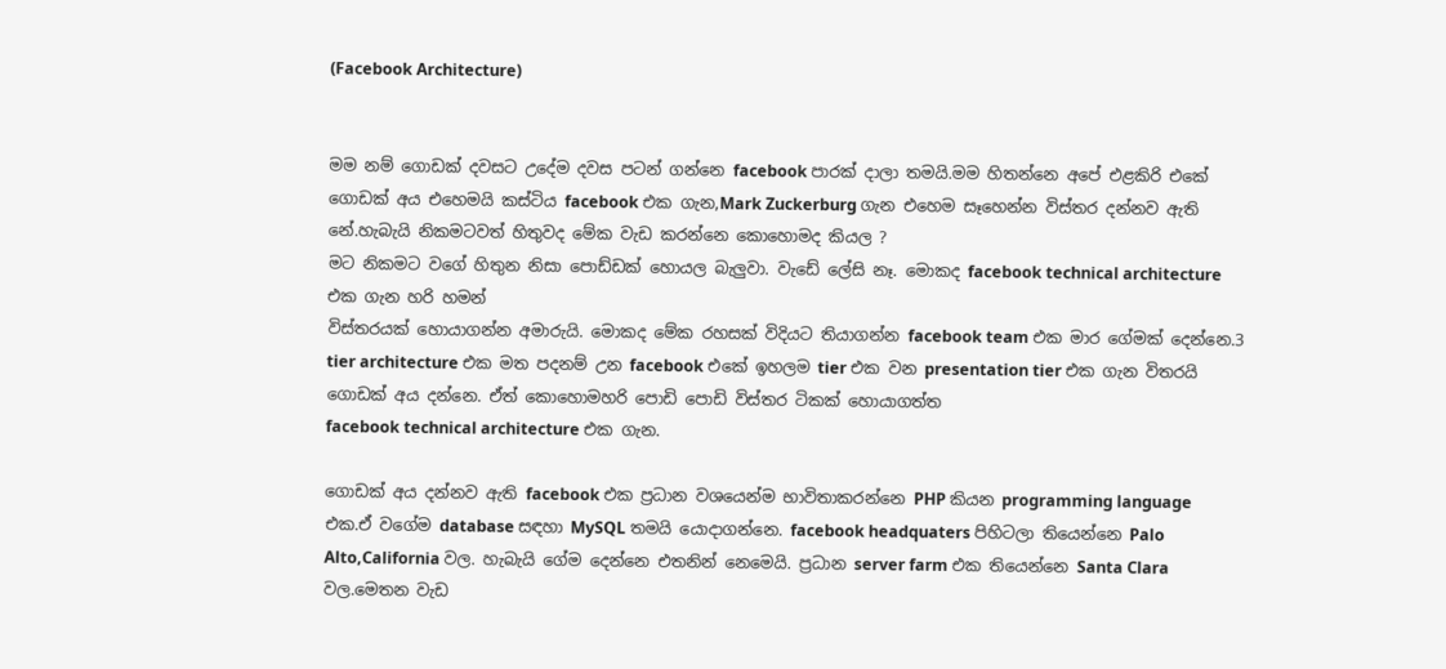(Facebook Architecture)


මම නම් ගොඩක් දවසට උදේම දවස පටන් ගන්නෙ facebook පාරක් දාලා තමයි.මම හිතන්නෙ අපේ එළකිරි එකේ ගොඩක් අය එහෙමයි කස්ටිය facebook එක ගැන,Mark Zuckerburg ගැන එහෙම සෑහෙන්න විස්තර දන්නව ඇති නේ.හැබැයි නිකමටවත් හිතුවද මේක වැඩ කරන්නෙ කොහොමද කියල ?
මට නිකමට වගේ හිතුන නිසා පොඩ්ඩක් හොයල බැලුවා. වැඩේ ලේසි නෑ. මොකද facebook technical architecture එක ගැන හරි හමන්
විස්තරයක් හොයාගන්න අමාරුයි. මොකද මේක රහසක් විදියට තියාගන්න facebook team එක මාර ගේමක් දෙන්නෙ.3 tier architecture එක මත පදනම් උන facebook එකේ ඉහලම tier එක වන presentation tier එක ගැන විතරයි ගොඩක් අය දන්නෙ. ඒත් කොහොමහරි පොඩි පොඩි විස්තර ටිකක් හොයාගත්ත
facebook technical architecture එක ගැන.

ගොඩක් අය දන්නව ඇති facebook එක ප්‍රධාන වශයෙන්ම භාවිතාකරන්නෙ PHP කියන programming language එක.ඒ වගේම database සඳහා MySQL තමයි යොදාගන්නෙ. facebook headquaters පිහිටලා තියෙන්නෙ Palo Alto,California වල. හැබැයි ගේම දෙන්නෙ එතනින් නෙමෙයි. ප්‍රධාන server farm එක තියෙන්නෙ Santa Clara වල.මෙතන වැඩ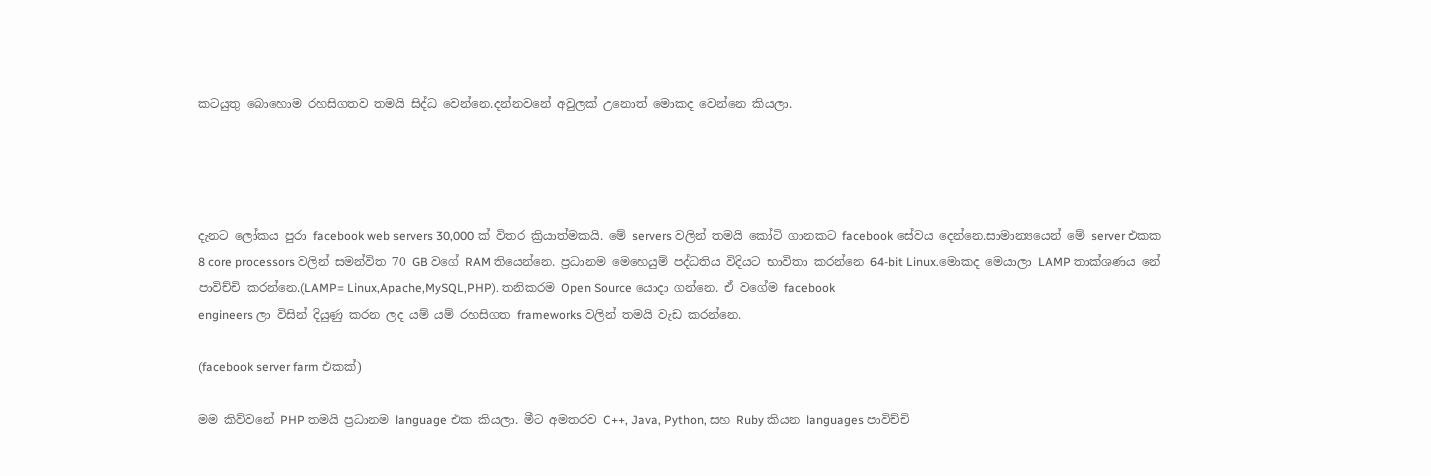කටයුතු බොහොම රහසිගතව තමයි සිද්ධ වෙන්නෙ.දන්නවනේ අවුලක් උනොත් මොකද වෙන්නෙ කියලා.




දැනට ලෝකය පුරා facebook web servers 30,000 ක් විතර ක්‍රියාත්මකයි. මේ servers වලින් තමයි කෝටි ගානකට facebook සේවය දෙන්නෙ.සාමාන්‍යයෙන් මේ server එකක 8 core processors වලින් සමන්විත 70 GB වගේ RAM තියෙන්නෙ. ප්‍රධානම මෙහෙයුම් පද්ධතිය විදියට භාවිතා කරන්නෙ 64-bit Linux.මොකද මෙයාලා LAMP තාක්ශණය නේ පාවිච්චි කරන්නෙ.(LAMP= Linux,Apache,MySQL,PHP). තනිකරම Open Source යොදා ගන්නෙ. ඒ වගේම facebook
engineers ලා විසින් දියුණු කරන ලද යම් යම් රහසිගත frameworks වලින් තමයි වැඩ කරන්නෙ.

(facebook server farm එකක්)

මම කිව්වනේ PHP තමයි ප්‍රධානම language එක කියලා. මීට අමතරව C++, Java, Python, සහ Ruby කියන languages පාවිච්චි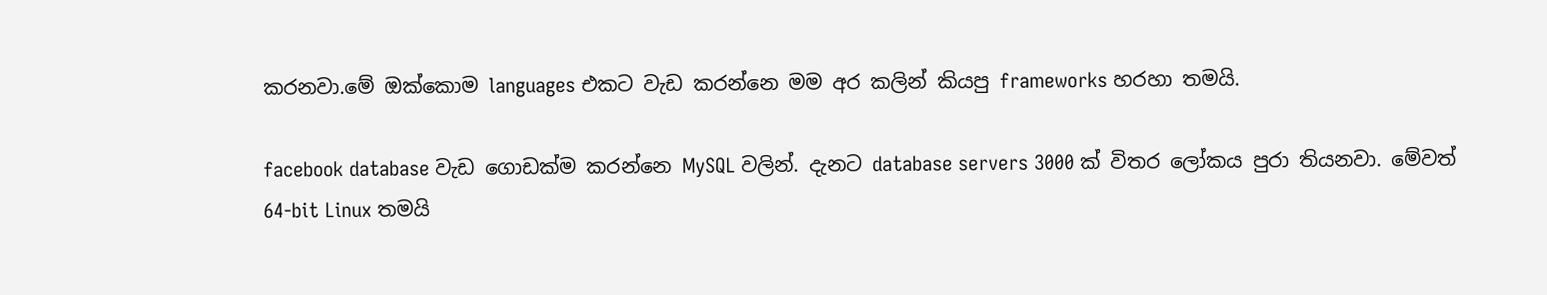කරනවා.මේ ඔක්කොම languages එකට වැඩ කරන්නෙ මම අර කලින් කියපු frameworks හරහා තමයි.

facebook database වැඩ ගොඩක්ම කරන්නෙ MySQL වලින්. දැනට database servers 3000 ක් විතර ලෝකය පුරා තියනවා. මේවත් 64-bit Linux තමයි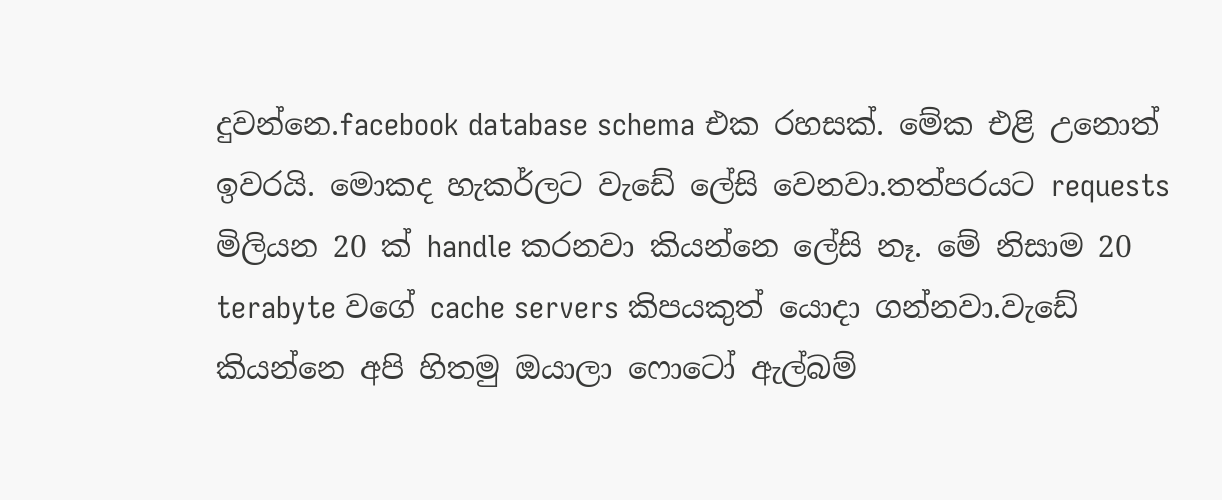දුවන්නෙ.facebook database schema එක රහසක්. මේක එළි උනොත් ඉවරයි. මොකද හැකර්ලට වැඩේ ලේසි වෙනවා.තත්පරයට requests මිලියන 20 ක් handle කරනවා කියන්නෙ ලේසි නෑ. මේ නිසාම 20 terabyte වගේ cache servers කිපයකුත් යොදා ගන්නවා.වැඩේ කියන්නෙ අපි හිතමු ඔයාලා ෆොටෝ ඇල්බම්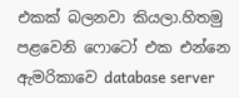එකක් බලනවා කියලා.හිතමු පළවෙනි ෆොටෝ එක එන්නෙ ඇමරිකාවෙ database server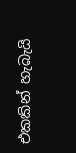එකකින් හැබැයි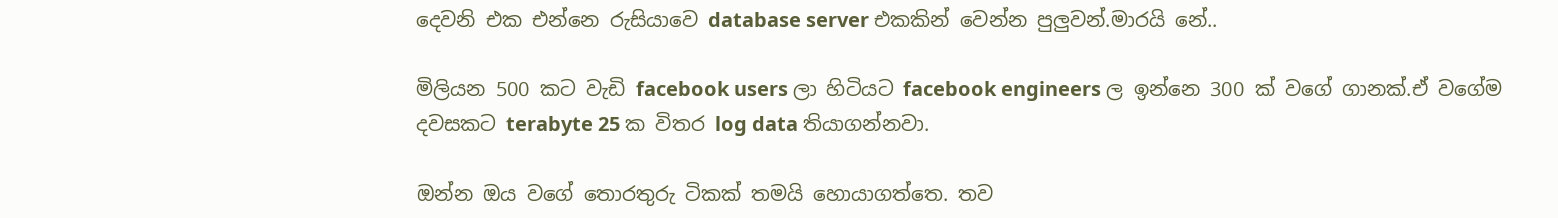දෙවනි එක එන්නෙ රුසියාවෙ database server එකකින් වෙන්න පුලුවන්.මාරයි නේ..

මිලියන 500 කට වැඩි facebook users ලා හිටියට facebook engineers ල ඉන්නෙ 300 ක් වගේ ගානක්.ඒ වගේම දවසකට terabyte 25 ක විතර log data තියාගන්නවා.

ඔන්න ඔය වගේ තොරතුරු ටිකක් තමයි හොයාගත්තෙ. තව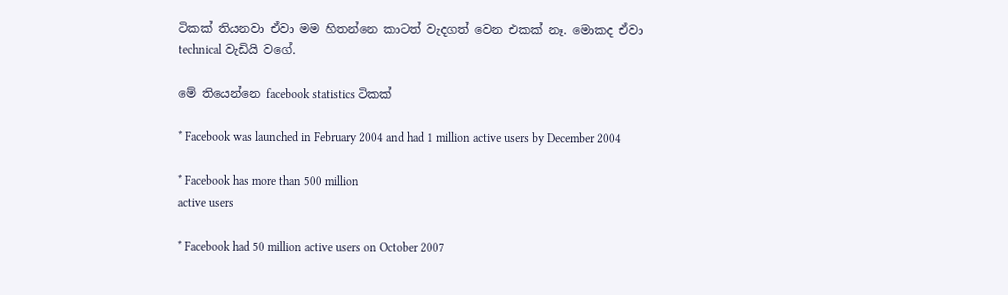ටිකක් තියනවා ඒවා මම හිතන්නෙ කාටත් වැදගත් වෙන එකක් නෑ. මොකද ඒවා technical වැඩියි වගේ.

මේ තියෙන්නෙ facebook statistics ටිකක්

* Facebook was launched in February 2004 and had 1 million active users by December 2004

* Facebook has more than 500 million
active users

* Facebook had 50 million active users on October 2007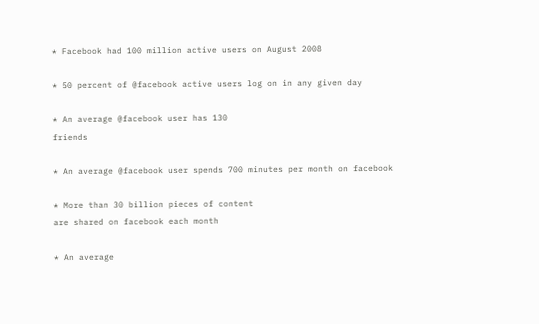* Facebook had 100 million active users on August 2008

* 50 percent of @facebook active users log on in any given day

* An average @facebook user has 130
friends

* An average @facebook user spends 700 minutes per month on facebook

* More than 30 billion pieces of content
are shared on facebook each month

* An average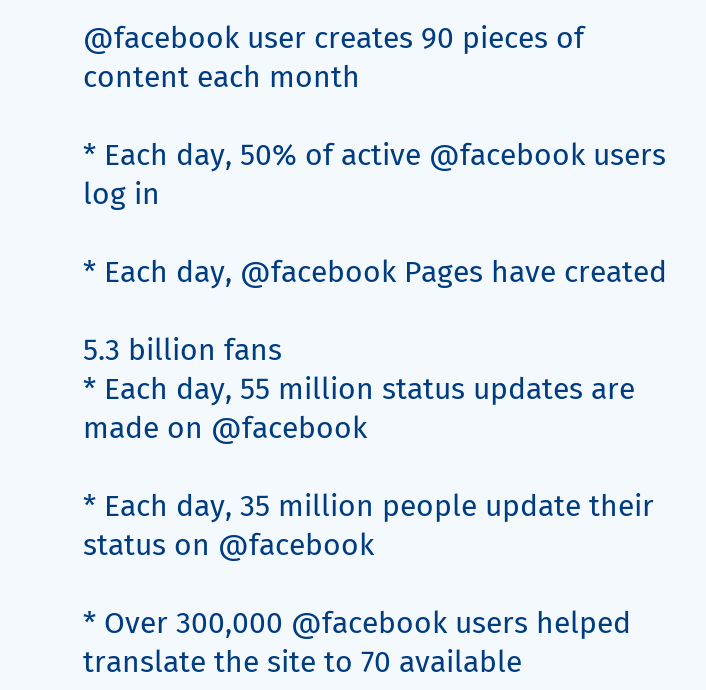@facebook user creates 90 pieces of content each month

* Each day, 50% of active @facebook users log in

* Each day, @facebook Pages have created

5.3 billion fans
* Each day, 55 million status updates are made on @facebook

* Each day, 35 million people update their status on @facebook

* Over 300,000 @facebook users helped translate the site to 70 available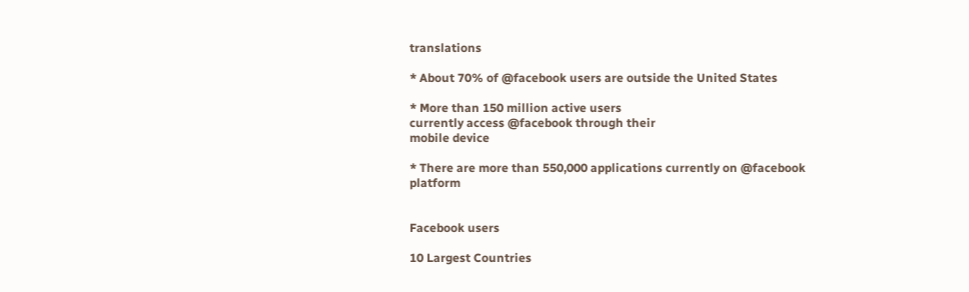translations

* About 70% of @facebook users are outside the United States

* More than 150 million active users
currently access @facebook through their
mobile device

* There are more than 550,000 applications currently on @facebook platform


Facebook users

10 Largest Countries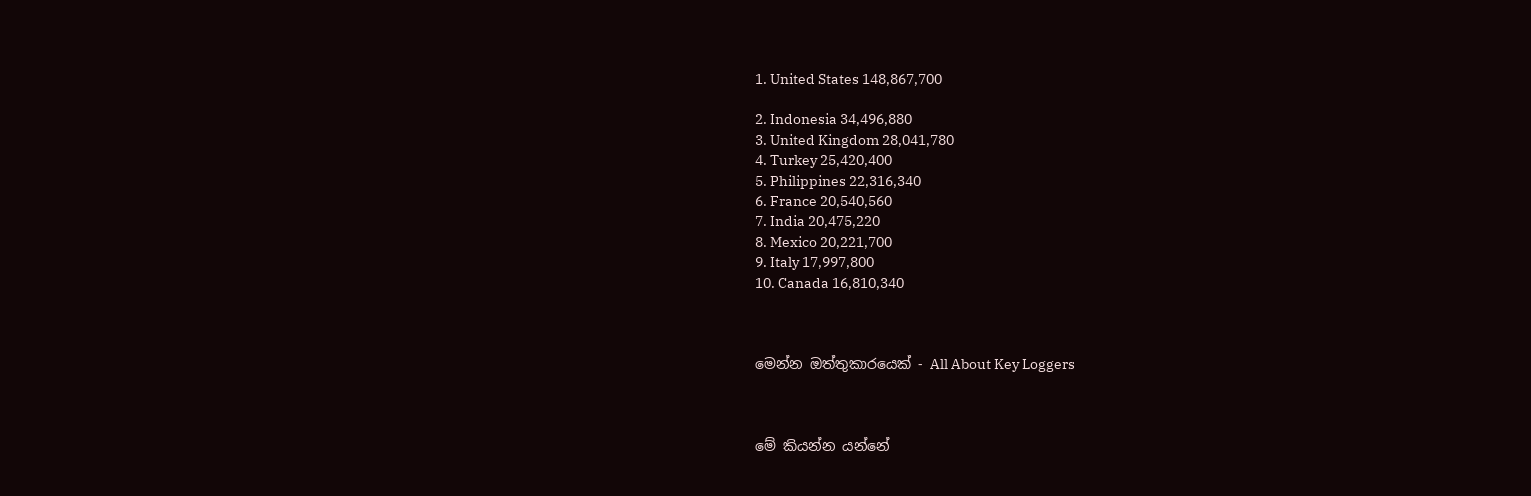1. United States 148,867,700

2. Indonesia 34,496,880
3. United Kingdom 28,041,780
4. Turkey 25,420,400
5. Philippines 22,316,340
6. France 20,540,560
7. India 20,475,220
8. Mexico 20,221,700
9. Italy 17,997,800
10. Canada 16,810,340



මෙන්න ඔත්තුකාරයෙක් - All About Key Loggers



මේ කියන්න යන්නේ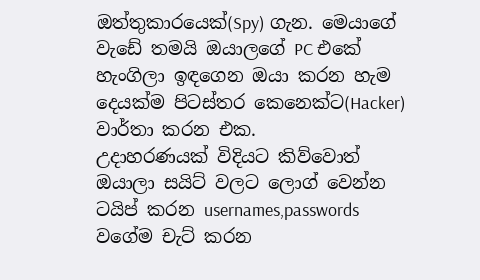ඔත්තුකාරයෙක්(Spy) ගැන. මෙයාගේ වැඩේ තමයි ඔයාලගේ PC එකේ හැංගිලා ඉඳගෙන ඔයා කරන හැම දෙයක්ම පිටස්තර කෙනෙක්ට(Hacker) වාර්තා කරන එක.
උදාහරණයක් විදියට කිව්වොත් ඔයාලා සයිට් වලට ලොග් වෙන්න ටයිප් කරන usernames,passwords වගේම චැට් කරන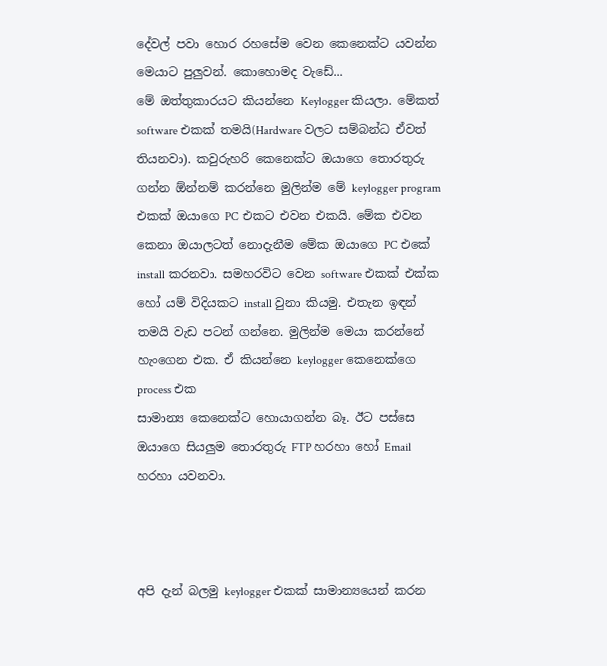දේවල් පවා හොර රහසේම වෙන කෙනෙක්ට යවන්න මෙයාට පුලුවන්. කොහොමද වැඩේ...
මේ ඔත්තුකාරයට කියන්නෙ Keylogger කියලා. මේකත් software එකක් තමයි(Hardware වලට සම්බන්ධ ඒවත් තියනවා). කවුරුහරි කෙනෙක්ට ඔයාගෙ තොරතුරු ගන්න ඕන්නම් කරන්නෙ මුලින්ම මේ keylogger program එකක් ඔයාගෙ PC එකට එවන එකයි. මේක එවන කෙනා ඔයාලටත් නොදැනීම මේක ඔයාගෙ PC එකේ install කරනවා. සමහරවිට වෙන software එකක් එක්ක හෝ යම් විදියකට install වුනා කියමු. එතැන ඉඳන් තමයි වැඩ පටන් ගන්නෙ. මුලින්ම මෙයා කරන්නේ හැංගෙන එක. ඒ කියන්නෙ keylogger කෙනෙක්ගෙ process එක
සාමාන්‍ය කෙනෙක්ට හොයාගන්න බෑ. ඊට පස්සෙ ඔයාගෙ සියලුම තොරතුරු FTP හරහා හෝ Email හරහා යවනවා.



අපි දැන් බලමු keylogger එකක් සාමාන්‍යයෙන් කරන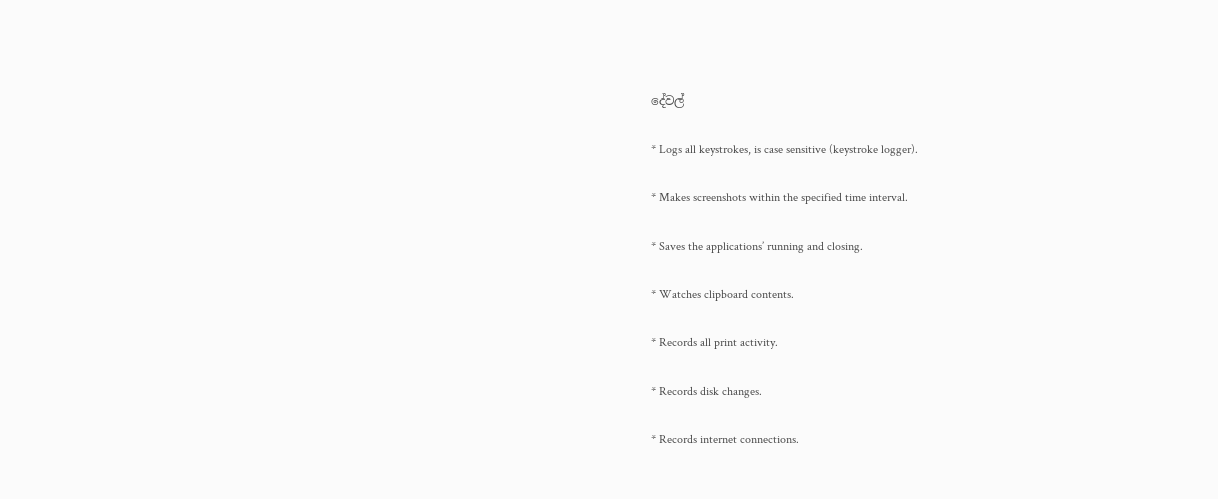දේවල්

* Logs all keystrokes, is case sensitive (keystroke logger).

* Makes screenshots within the specified time interval.

* Saves the applications’ running and closing.

* Watches clipboard contents.

* Records all print activity.

* Records disk changes.

* Records internet connections.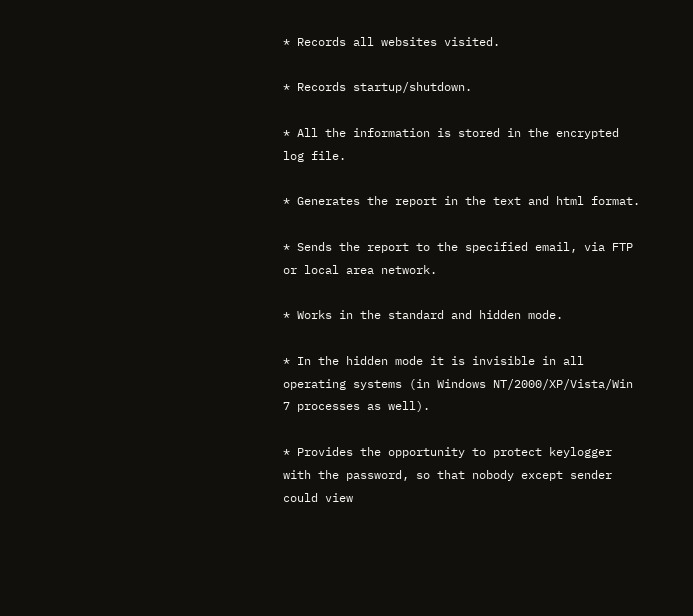* Records all websites visited.

* Records startup/shutdown.

* All the information is stored in the encrypted log file.

* Generates the report in the text and html format.

* Sends the report to the specified email, via FTP or local area network.

* Works in the standard and hidden mode.

* In the hidden mode it is invisible in all operating systems (in Windows NT/2000/XP/Vista/Win 7 processes as well).

* Provides the opportunity to protect keylogger with the password, so that nobody except sender could view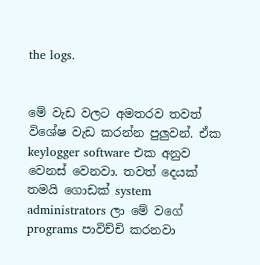the logs.


මේ වැඩ වලට අමතරව තවත් විශේෂ වැඩ කරන්න පුලුවන්. ඒක keylogger software එක අනුව වෙනස් වෙනවා. තවත් දෙයක් තමයි ගොඩක් system administrators ලා මේ වගේ programs පාවිච්චි කරනවා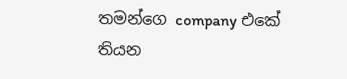තමන්ගෙ company එකේ තියන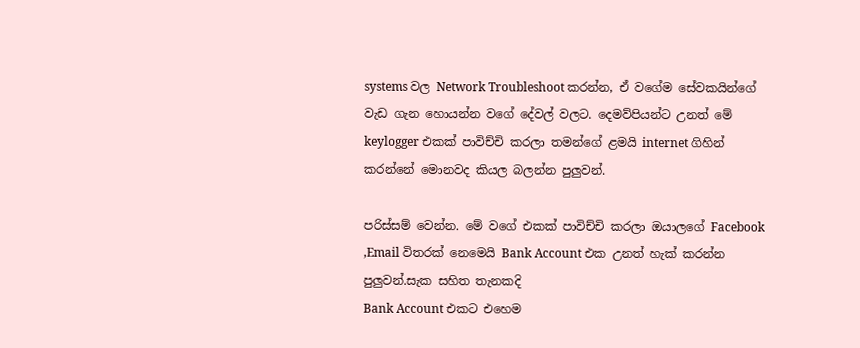systems වල Network Troubleshoot කරන්න, ඒ වගේම සේවකයින්ගේ වැඩ ගැන හොයන්න වගේ දේවල් වලට. දෙමව්පියන්ට උනත් මේ keylogger එකක් පාවිච්චි කරලා තමන්ගේ ළමයි internet ගිහින් කරන්නේ මොනවද කියල බලන්න පුලුවන්.

පරිස්සම් වෙන්න. මේ වගේ එකක් පාවිච්චි කරලා ඔයාලගේ Facebook ,Email විතරක් නෙමෙයි Bank Account එක උනත් හැක් කරන්න පුලුවන්.සැක සහිත තැනකදි
Bank Account එකට එහෙම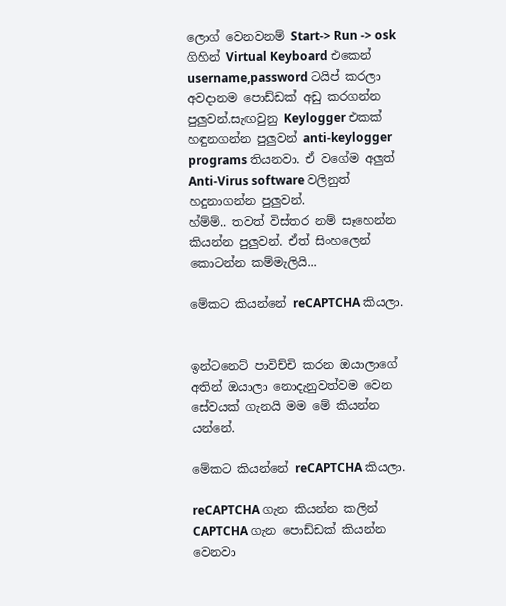ලොග් වෙනවනම් Start-> Run -> osk ගිහින් Virtual Keyboard එකෙන් username,password ටයිප් කරලා අවදානම පොඩ්ඩක් අඩු කරගන්න පුලුවන්.සැඟවුනු Keylogger එකක් හඳුනගන්න පුලුවන් anti-keylogger programs තියනවා. ඒ වගේම අලුත් Anti-Virus software වලිනුත් හදුනාගන්න පුලුවන්.
හ්ම්ම්.. තවත් විස්තර නම් සෑහෙන්න කියන්න පුලුවන්. ඒත් සිංහලෙන් කොටන්න කම්මැලියි...

මේකට කියන්නේ reCAPTCHA කියලා.


ඉන්ටනෙට් පාවිච්චි කරන ඔයාලාගේ අතින් ඔයාලා නොදැනුවත්වම වෙන සේවයක් ගැනයි මම මේ කියන්න යන්නේ.

මේකට කියන්නේ reCAPTCHA කියලා.

reCAPTCHA ගැන කියන්න කලින් CAPTCHA ගැන පොඩ්ඩක් කියන්න වෙනවා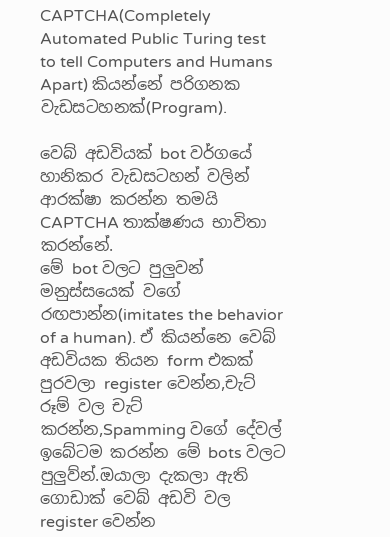CAPTCHA(Completely Automated Public Turing test to tell Computers and Humans Apart) කියන්නේ පරිගනක වැඩසටහනක්(Program).

වෙබ් අඩවියක් bot වර්ගයේ හානිකර වැඩසටහන් වලින් ආරක්ෂා කරන්න තමයි CAPTCHA තාක්ෂණය භාවිතා කරන්නේ.
මේ bot වලට පුලුවන් මනුස්සයෙක් වගේ රඟපාන්න(imitates the behavior of a human). ඒ කියන්නෙ වෙබ් අඩවියක තියන form එකක් පුරවලා register වෙන්න,චැට් රූම් වල චැට් කරන්න,Spamming වගේ දේවල් ඉබේටම කරන්න මේ bots වලට පුලුව්න්.ඔයාලා දැකලා ඇති ගොඩාක් වෙබ් අඩවි වල register වෙන්න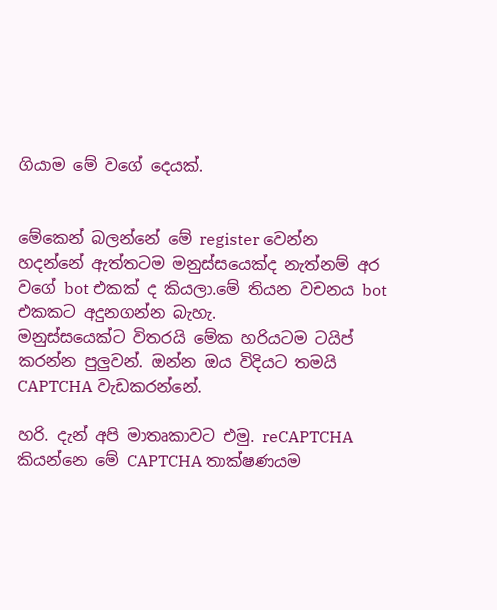ගියාම මේ වගේ දෙයක්.


මේකෙන් බලන්නේ මේ register වෙන්න හදන්නේ ඇත්තටම මනුස්සයෙක්ද නැත්නම් අර වගේ bot එකක් ද කියලා.මේ තියන වචනය bot එකකට අදුනගන්න බැහැ.
මනුස්සයෙක්ට විතරයි මේක හරියටම ටයිප් කරන්න පුලුවන්. ඔන්න ඔය විදියට තමයි CAPTCHA වැඩකරන්නේ.

හරි. දැන් අපි මාතෘකාවට එමු. reCAPTCHA කියන්නෙ මේ CAPTCHA තාක්ෂණයම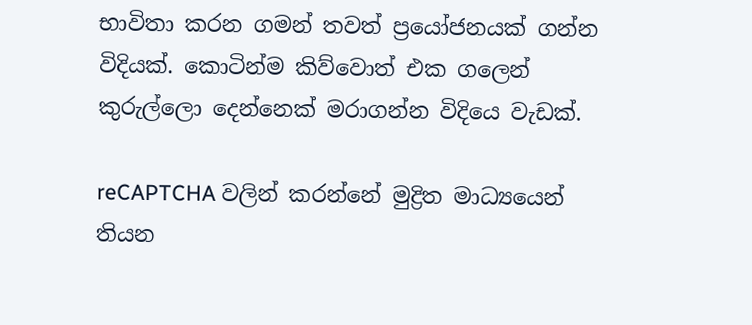භාවිතා කරන ගමන් තවත් ප්‍රයෝජනයක් ගන්න විදියක්. කොටින්ම කිව්වොත් එක ගලෙන් කුරුල්ලො දෙන්නෙක් මරාගන්න විදියෙ වැඩක්.

reCAPTCHA වලින් කරන්නේ මුද්‍රිත මාධ්‍යයෙන් තියන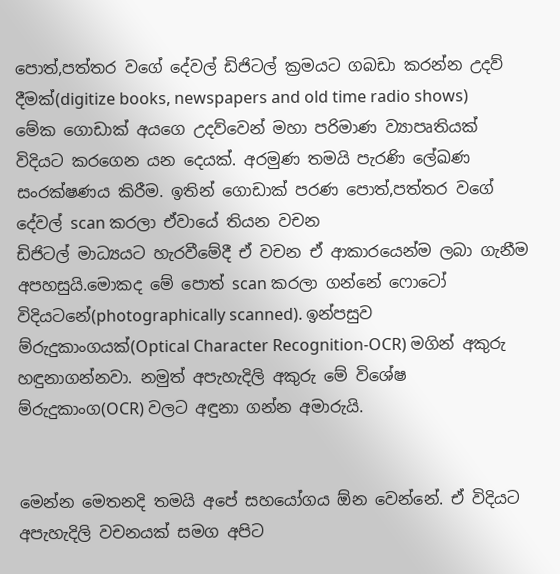පොත්,පත්තර වගේ දේවල් ඩිජිටල් ක්‍රමයට ගබඩා කරන්න උදව් දීමක්(digitize books, newspapers and old time radio shows)
මේක ගොඩාක් අයගෙ උදව්වෙන් මහා පරිමාණ ව්‍යාපෘතියක් විදියට කරගෙන යන දෙයක්. අරමුණ තමයි පැරණි ලේඛණ සංරක්ෂණය කිරීම. ඉතින් ගොඩාක් පරණ පොත්,පත්තර වගේ දේවල් scan කරලා ඒවායේ තියන වචන
ඩිජිටල් මාධ්‍යයට හැරවීමේදී ඒ වචන ඒ ආකාරයෙන්ම ලබා ගැනීම අපහසුයි.මොකද මේ පොත් scan කරලා ගන්නේ ෆොටෝ විදියටනේ(photographically scanned). ඉන්පසුව ම්රුදුකාංගයක්(Optical Character Recognition-OCR) මගින් අකුරු හඳුනාගන්නවා. නමුත් අපැහැදිලි අකුරු මේ විශේෂ ම්රුදුකාංග(OCR) වලට අඳුනා ගන්න අමාරුයි.


මෙන්න මෙතනදි තමයි අපේ සහයෝගය ඕන වෙන්නේ. ඒ විදියට අපැහැදිලි වචනයක් සමග අපිට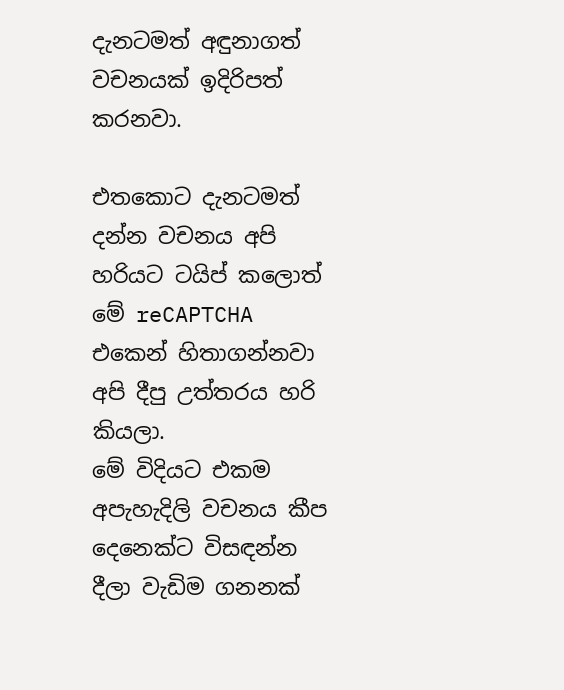දැනටමත් අඳුනාගත්
වචනයක් ඉදිරිපත් කරනවා.

එතකොට දැනටමත් දන්න වචනය අපි හරියට ටයිප් කලොත් මේ reCAPTCHA එකෙන් හිතාගන්නවා අපි දීපු උත්තරය හරි කියලා.
මේ විදියට එකම අපැහැදිලි වචනය කීප දෙනෙක්ට විසඳන්න දීලා වැඩිම ගනනක්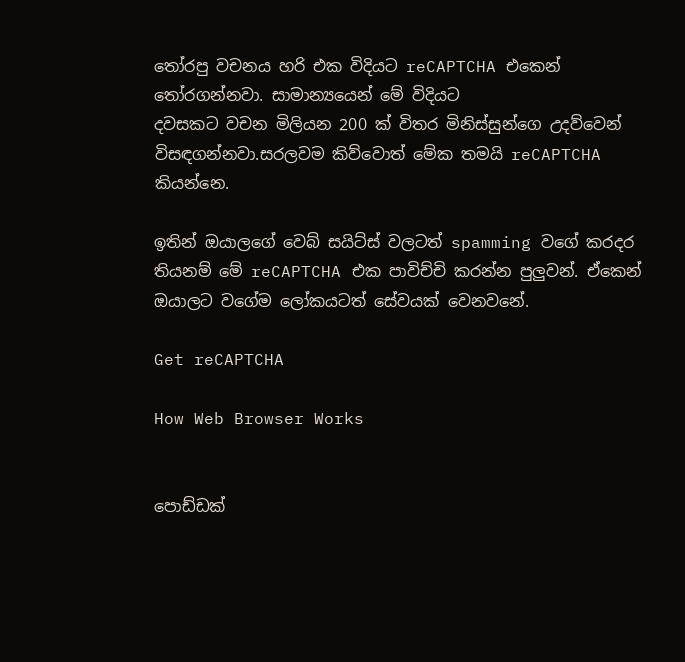තෝරපු වචනය හරි එක විදියට reCAPTCHA එකෙන් තෝරගන්නවා. සාමාන්‍යයෙන් මේ විදියට
දවසකට වචන මිලියන 200 ක් විතර මිනිස්සුන්ගෙ උදව්වෙන් විසඳගන්නවා.සරලවම කිව්වොත් මේක තමයි reCAPTCHA කියන්නෙ.

ඉතින් ඔයාලගේ වෙබ් සයිට්ස් වලටත් spamming වගේ කරදර තියනම් මේ reCAPTCHA එක පාවිච්චි කරන්න පුලුවන්. ඒකෙන් ඔයාලට වගේම ලෝකයටත් සේවයක් වෙනවනේ.

Get reCAPTCHA

How Web Browser Works


පොඩ්ඩක්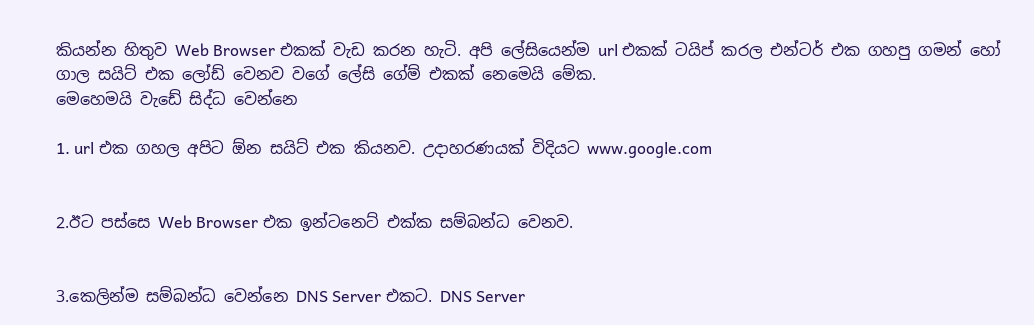කියන්න හිතුව Web Browser එකක් වැඩ කරන හැටි. අපි ලේසියෙන්ම url එකක් ටයිප් කරල එන්ටර් එක ගහපු ගමන් හෝ ගාල සයිට් එක ලෝඩ් වෙනව වගේ ලේසි ගේම් එකක් නෙමෙයි මේක.
මෙහෙමයි වැඩේ සිද්ධ වෙන්නෙ

1. url එක ගහල අපිට ඕන සයිට් එක කියනව. උදාහරණයක් විදියට www.google.com


2.ඊට පස්සෙ Web Browser එක ඉන්ටනෙට් එක්ක සම්බන්ධ වෙනව.


3.කෙලින්ම සම්බන්ධ වෙන්නෙ DNS Server එකට. DNS Server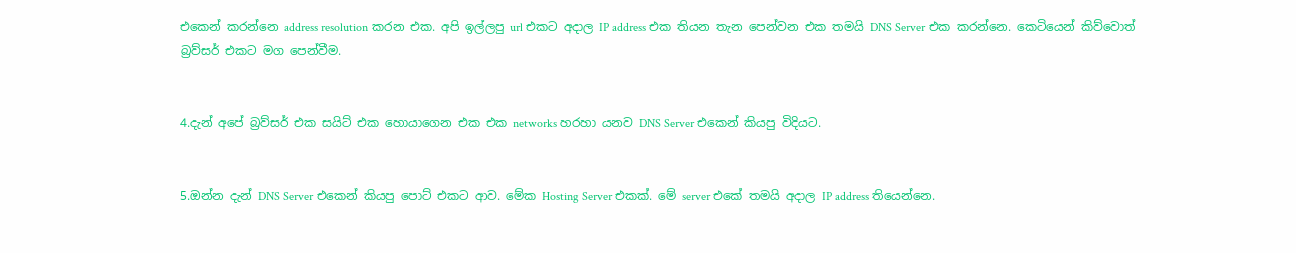එකෙන් කරන්නෙ address resolution කරන එක. අපි ඉල්ලපු url එකට අදාල IP address එක තියන තැන පෙන්වන එක තමයි DNS Server එක කරන්නෙ. කෙටියෙන් කිව්වොත් බ්‍රව්සර් එකට මග පෙන්වීම.


4.දැන් අපේ බ්‍රව්සර් එක සයිට් එක හොයාගෙන එක එක networks හරහා යනව DNS Server එකෙන් කියපු විදියට.


5.ඔන්න දැන් DNS Server එකෙන් කියපු පොට් එකට ආව. මේක Hosting Server එකක්. මේ server එකේ තමයි අදාල IP address තියෙන්නෙ.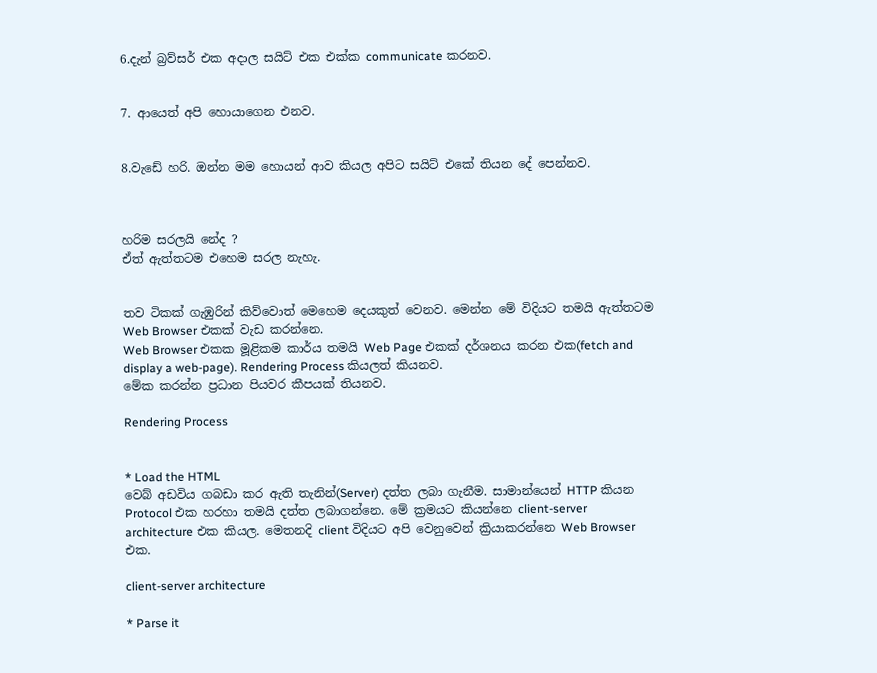6.දැන් බ්‍රව්සර් එක අදාල සයිට් එක එක්ක communicate කරනව.


7. ආයෙත් අපි හොයාගෙන එනව.


8.වැඩේ හරි. ඔන්න මම හොයන් ආව කියල අපිට සයිට් එකේ තියන දේ පෙන්නව.



හරිම සරලයි නේද ?
ඒත් ඇත්තටම එහෙම සරල නැහැ.


තව ටිකක් ගැඹුරින් කිව්වොත් මෙහෙම දෙයකුත් වෙනව. මෙන්න මේ විදියට තමයි ඇත්තටම Web Browser එකක් වැඩ කරන්නෙ.
Web Browser එකක මූළිකම කාර්ය තමයි Web Page එකක් දර්ශනය කරන එක(fetch and display a web-page). Rendering Process කියලත් කියනව.
මේක කරන්න ප්‍රධාන පියවර කීපයක් තියනව.

Rendering Process


* Load the HTML
වෙබ් අඩවිය ගබඩා කර ඇති තැනින්(Server) දත්ත ලබා ගැනීම. සාමාන්යෙන් HTTP කියන Protocol එක හරහා තමයි දත්ත ලබාගන්නෙ. මේ ක්‍රමයට කියන්නෙ client-server architecture එක කියල. මෙතනදි client විදියට අපි වෙනුවෙන් ක්‍රියාකරන්නෙ Web Browser එක.

client-server architecture

* Parse it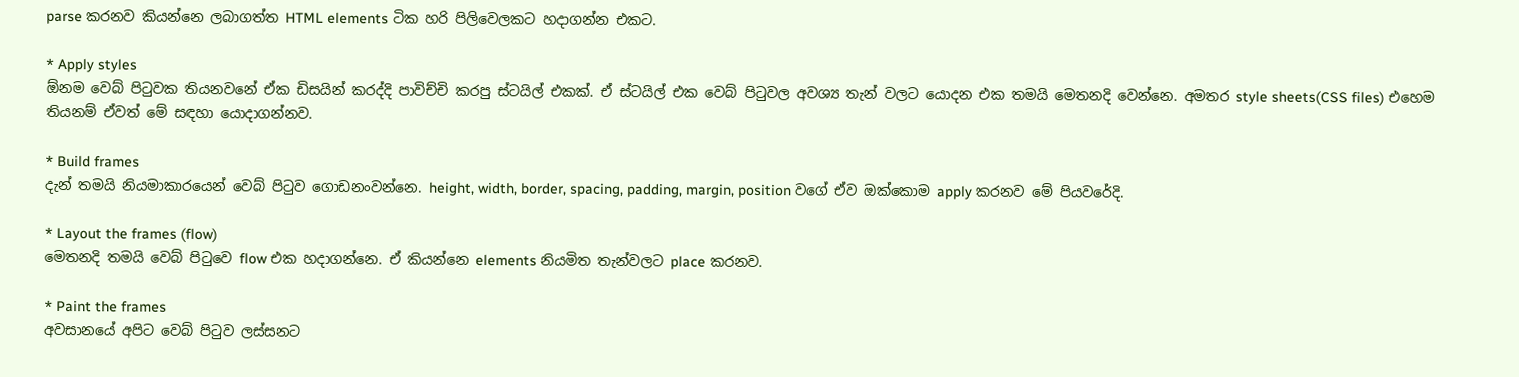parse කරනව කියන්නෙ ලබාගත්ත HTML elements ටික හරි පිලිවෙලකට හදාගන්න එකට.

* Apply styles
ඕනම වෙබ් පිටුවක තියනවනේ ඒක ඩිසයින් කරද්දි පාවිච්චි කරපු ස්ටයිල් එකක්. ඒ ස්ටයිල් එක වෙබ් පිටුවල අවශ්‍ය තැන් වලට යොදන එක තමයි මෙතනදි වෙන්නෙ. අමතර style sheets(CSS files) එහෙම තියනම් ඒවත් මේ සඳහා යොදාගන්නව.

* Build frames
දැන් තමයි නියමාකාරයෙන් වෙබ් පිටුව ගොඩනංවන්නෙ. height, width, border, spacing, padding, margin, position වගේ ඒව ඔක්කොම apply කරනව මේ පියවරේදි.

* Layout the frames (flow)
මෙතනදි තමයි වෙබ් පිටුවෙ flow එක හදාගන්නෙ. ඒ කියන්නෙ elements නියමිත තැන්වලට place කරනව.

* Paint the frames
අවසානයේ අපිට වෙබ් පිටුව ලස්සනට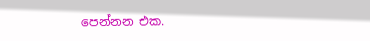පෙන්නන එක.